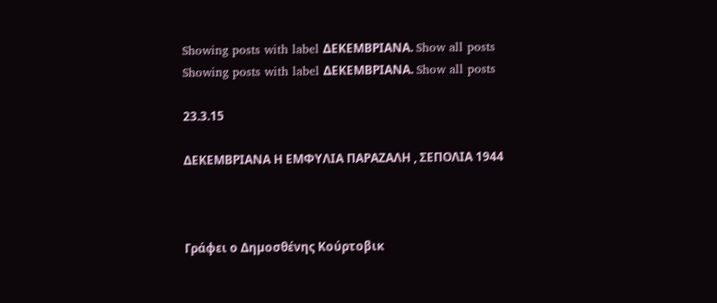Showing posts with label ΔΕΚΕΜΒΡΙΑΝΑ. Show all posts
Showing posts with label ΔΕΚΕΜΒΡΙΑΝΑ. Show all posts

23.3.15

ΔΕΚΕΜΒΡΙΑΝΑ Η ΕΜΦΥΛΙΑ ΠΑΡΑΖΑΛΗ , ΣΕΠΟΛΙΑ 1944



Γράφει ο Δηµοσθένης Κούρτοβικ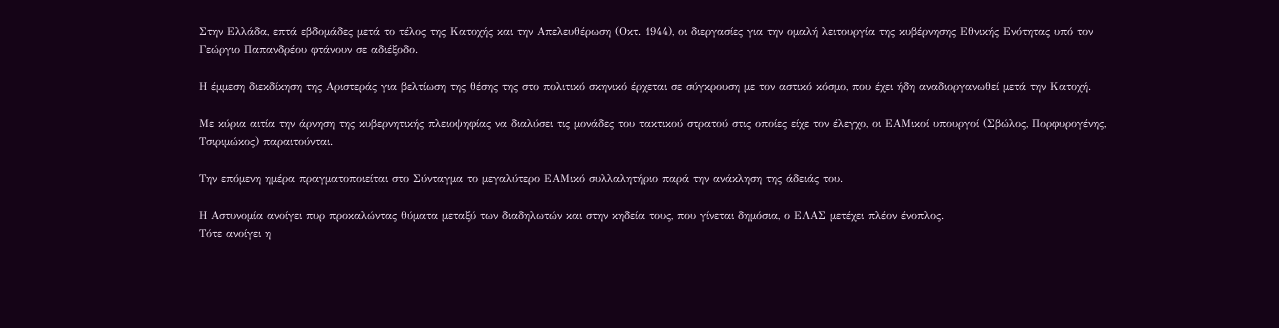Στην Ελλάδα, επτά εβδοµάδες µετά το τέλος της Κατοχής και την Απελευθέρωση (Οκτ. 1944), οι διεργασίες για την οµαλή λειτουργία της κυβέρνησης Εθνικής Ενότητας υπό τον Γεώργιο Παπανδρέου φτάνουν σε αδιέξοδο.

Η έµµεση διεκδίκηση της Αριστεράς για βελτίωση της θέσης της στο πολιτικό σκηνικό έρχεται σε σύγκρουση µε τον αστικό κόσµο, που έχει ήδη αναδιοργανωθεί µετά την Κατοχή.

Με κύρια αιτία την άρνηση της κυβερνητικής πλειοψηφίας να διαλύσει τις µονάδες του τακτικού στρατού στις οποίες είχε τον έλεγχο, οι ΕΑΜικοί υπουργοί (Σβώλος, Πορφυρογένης, Τσιριµώκος) παραιτούνται.

Την επόµενη ηµέρα πραγµατοποιείται στο Σύνταγµα το µεγαλύτερο ΕΑΜικό συλλαλητήριο παρά την ανάκληση της άδειάς του.

Η Αστυνοµία ανοίγει πυρ προκαλώντας θύµατα µεταξύ των διαδηλωτών και στην κηδεία τους, που γίνεται δηµόσια, ο ΕΛΑΣ µετέχει πλέον ένοπλος.
Τότε ανοίγει η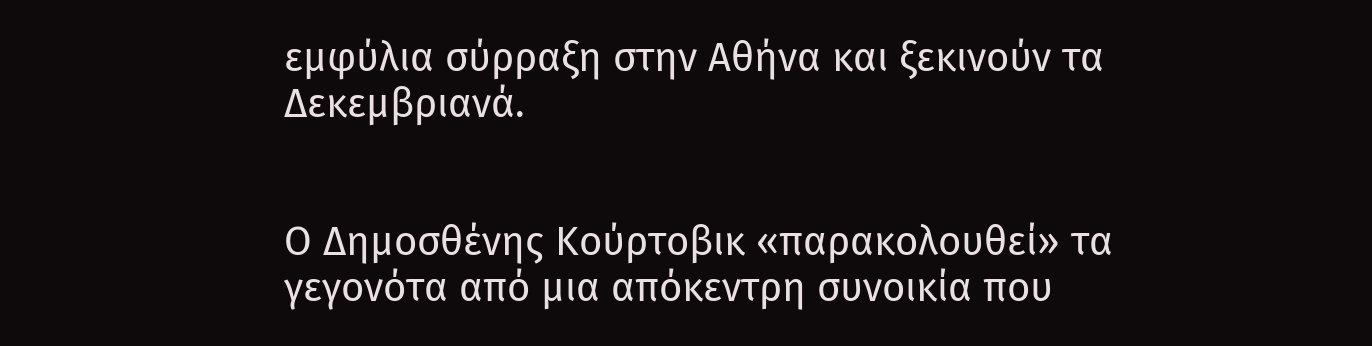εµφύλια σύρραξη στην Αθήνα και ξεκινούν τα Δεκεµβριανά.


Ο Δηµοσθένης Κούρτοβικ «παρακολουθεί» τα γεγονότα από µια απόκεντρη συνοικία που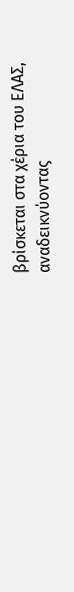βρίσκεται στα χέρια του ΕΛΑΣ, αναδεικνύοντας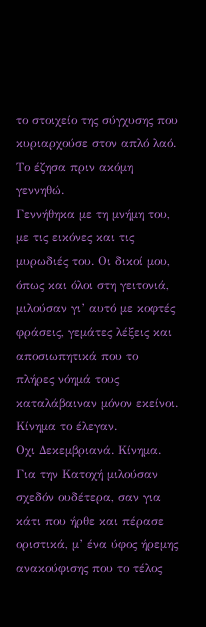το στοιχείο της σύγχυσης που κυριαρχούσε στον απλό λαό.
Το έζησα πριν ακόµη γεννηθώ.
Γεννήθηκα µε τη µνήµη του, µε τις εικόνες και τις µυρωδιές του. Οι δικοί µου, όπως και όλοι στη γειτονιά, µιλούσαν γι’ αυτό µε κοφτές φράσεις, γεµάτες λέξεις και αποσιωπητικά που το πλήρες νόηµά τους καταλάβαιναν µόνον εκείνοι. Κίνηµα το έλεγαν.
Οχι Δεκεµβριανά. Κίνηµα. Για την Κατοχή µιλούσαν σχεδόν ουδέτερα, σαν για κάτι που ήρθε και πέρασε οριστικά, µ’ ένα ύφος ήρεµης ανακούφισης που το τέλος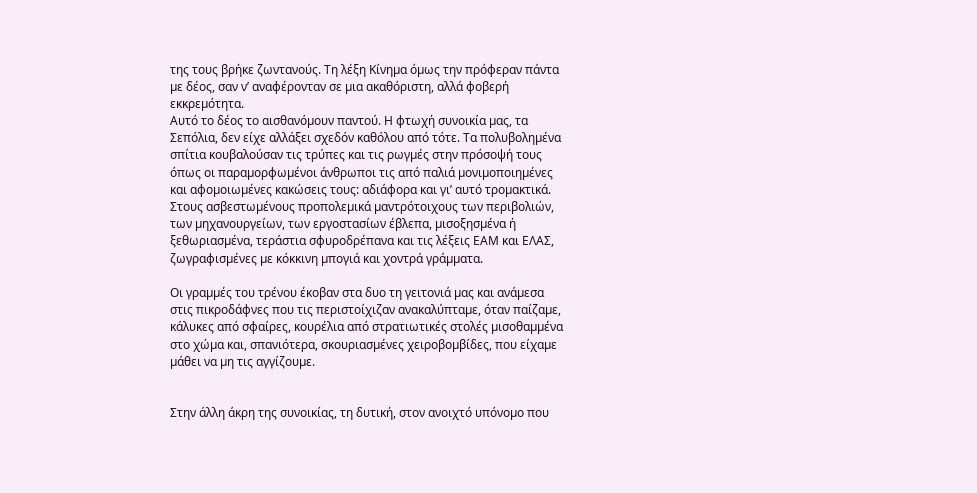της τους βρήκε ζωντανούς. Τη λέξη Κίνηµα όµως την πρόφεραν πάντα µε δέος, σαν ν’ αναφέρονταν σε µια ακαθόριστη, αλλά φοβερή εκκρεµότητα.
Αυτό το δέος το αισθανόµουν παντού. Η φτωχή συνοικία µας, τα Σεπόλια, δεν είχε αλλάξει σχεδόν καθόλου από τότε. Τα πολυβοληµένα σπίτια κουβαλούσαν τις τρύπες και τις ρωγµές στην πρόσοψή τους όπως οι παραµορφωµένοι άνθρωποι τις από παλιά µονιµοποιηµένες και αφοµοιωµένες κακώσεις τους: αδιάφορα και γι’ αυτό τροµακτικά. Στους ασβεστωµένους προπολεµικά µαντρότοιχους των περιβολιών, των µηχανουργείων, των εργοστασίων έβλεπα, µισοξησµένα ή ξεθωριασµένα, τεράστια σφυροδρέπανα και τις λέξεις ΕΑΜ και ΕΛΑΣ, ζωγραφισµένες µε κόκκινη µπογιά και χοντρά γράµµατα.

Οι γραµµές του τρένου έκοβαν στα δυο τη γειτονιά µας και ανάµεσα στις πικροδάφνες που τις περιστοίχιζαν ανακαλύπταµε, όταν παίζαµε, κάλυκες από σφαίρες, κουρέλια από στρατιωτικές στολές µισοθαµµένα στο χώµα και, σπανιότερα, σκουριασµένες χειροβοµβίδες, που είχαµε µάθει να µη τις αγγίζουµε.


Στην άλλη άκρη της συνοικίας, τη δυτική, στον ανοιχτό υπόνοµο που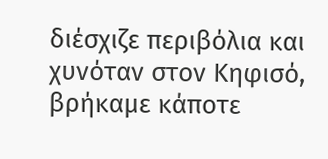διέσχιζε περιβόλια και χυνόταν στον Κηφισό, βρήκαµε κάποτε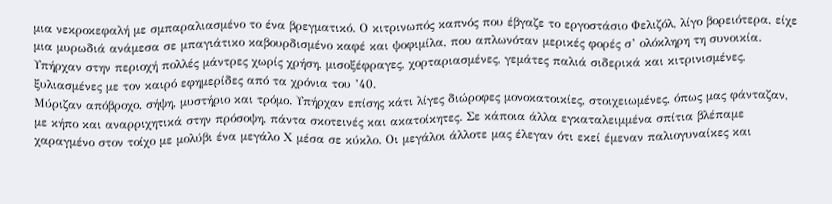µια νεκροκεφαλή µε σµπαραλιασµένο το ένα βρεγµατικό. Ο κιτρινωπός καπνός που έβγαζε το εργοστάσιο Φελιζόλ, λίγο βορειότερα, είχε µια µυρωδιά ανάµεσα σε µπαγιάτικο καβουρδισµένο καφέ και ψοφιµίλα, που απλωνόταν µερικές φορές σ’ ολόκληρη τη συνοικία.
Υπήρχαν στην περιοχή πολλές µάντρες χωρίς χρήση, µισοξέφραγες, χορταριασµένες, γεµάτες παλιά σιδερικά και κιτρινισµένες, ξυλιασµένες µε τον καιρό εφηµερίδες από τα χρόνια του ’40.
Μύριζαν απόβροχο, σήψη, µυστήριο και τρόµο. Υπήρχαν επίσης κάτι λίγες διώροφες µονοκατοικίες, στοιχειωµένες, όπως µας φάνταζαν, µε κήπο και αναρριχητικά στην πρόσοψη, πάντα σκοτεινές και ακατοίκητες. Σε κάποια άλλα εγκαταλειµµένα σπίτια βλέπαµε χαραγµένο στον τοίχο µε µολύβι ένα µεγάλο Χ µέσα σε κύκλο. Οι µεγάλοι άλλοτε µας έλεγαν ότι εκεί έµεναν παλιογυναίκες και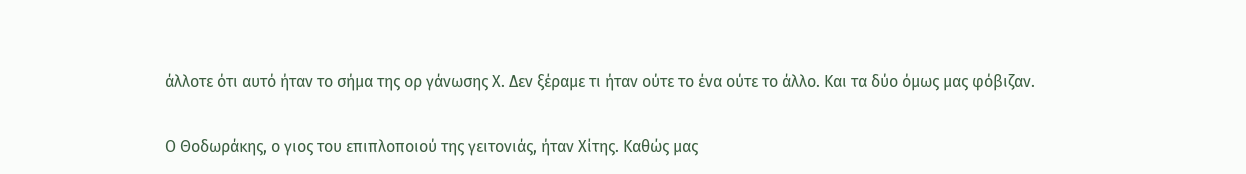άλλοτε ότι αυτό ήταν το σήµα της ορ γάνωσης Χ. Δεν ξέραµε τι ήταν ούτε το ένα ούτε το άλλο. Και τα δύο όµως µας φόβιζαν.

Ο Θοδωράκης, ο γιος του επιπλοποιού της γειτονιάς, ήταν Χίτης. Καθώς µας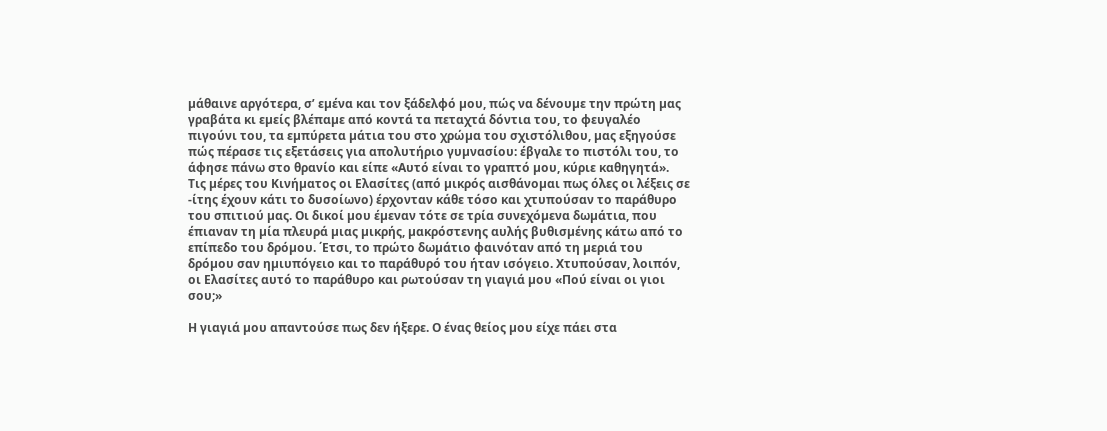µάθαινε αργότερα, σ’ εµένα και τον ξάδελφό µου, πώς να δένουµε την πρώτη µας γραβάτα κι εµείς βλέπαµε από κοντά τα πεταχτά δόντια του, το φευγαλέο πιγούνι του, τα εµπύρετα µάτια του στο χρώµα του σχιστόλιθου, µας εξηγούσε πώς πέρασε τις εξετάσεις για απολυτήριο γυµνασίου: έβγαλε το πιστόλι του, το άφησε πάνω στο θρανίο και είπε «Αυτό είναι το γραπτό µου, κύριε καθηγητά».
Τις µέρες του Κινήµατος οι Ελασίτες (από µικρός αισθάνοµαι πως όλες οι λέξεις σε -ίτης έχουν κάτι το δυσοίωνο) έρχονταν κάθε τόσο και χτυπούσαν το παράθυρο του σπιτιού µας. Οι δικοί µου έµεναν τότε σε τρία συνεχόµενα δωµάτια, που έπιαναν τη µία πλευρά µιας µικρής, µακρόστενης αυλής βυθισµένης κάτω από το επίπεδο του δρόµου. ΄Ετσι, το πρώτο δωµάτιο φαινόταν από τη µεριά του δρόµου σαν ηµιυπόγειο και το παράθυρό του ήταν ισόγειο. Χτυπούσαν, λοιπόν, οι Ελασίτες αυτό το παράθυρο και ρωτούσαν τη γιαγιά µου «Πού είναι οι γιοι σου;»

Η γιαγιά µου απαντούσε πως δεν ήξερε. Ο ένας θείος µου είχε πάει στα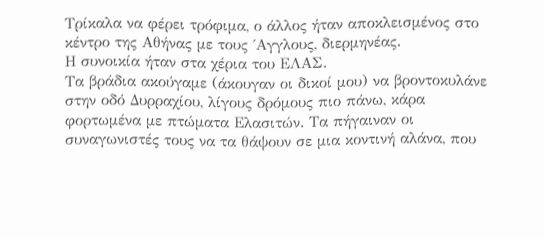Τρίκαλα να φέρει τρόφιµα, ο άλλος ήταν αποκλεισµένος στο κέντρο της Αθήνας µε τους ΄Αγγλους, διερµηνέας.
Η συνοικία ήταν στα χέρια του ΕΛΑΣ.
Τα βράδια ακούγαµε (άκουγαν οι δικοί µου) να βροντοκυλάνε στην οδό Δυρραχίου, λίγους δρόµους πιο πάνω, κάρα φορτωµένα µε πτώµατα Ελασιτών. Τα πήγαιναν οι συναγωνιστές τους να τα θάψουν σε µια κοντινή αλάνα, που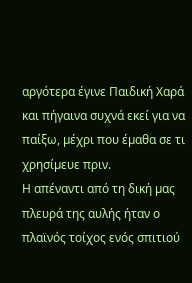αργότερα έγινε Παιδική Χαρά και πήγαινα συχνά εκεί για να παίξω, µέχρι που έµαθα σε τι χρησίµευε πριν.
Η απέναντι από τη δική µας πλευρά της αυλής ήταν ο πλαϊνός τοίχος ενός σπιτιού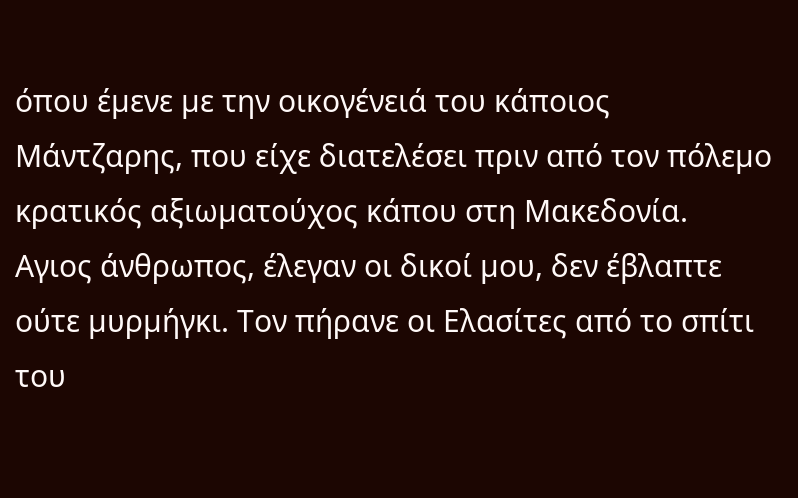όπου έµενε µε την οικογένειά του κάποιος Μάντζαρης, που είχε διατελέσει πριν από τον πόλεµο κρατικός αξιωµατούχος κάπου στη Μακεδονία.
Αγιος άνθρωπος, έλεγαν οι δικοί µου, δεν έβλαπτε ούτε µυρµήγκι. Τον πήρανε οι Ελασίτες από το σπίτι του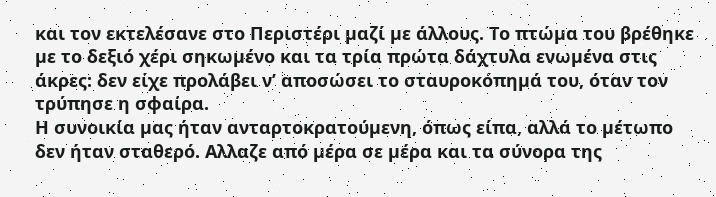και τον εκτελέσανε στο Περιστέρι µαζί µε άλλους. Το πτώµα του βρέθηκε µε το δεξιό χέρι σηκωµένο και τα τρία πρώτα δάχτυλα ενωµένα στις άκρες: δεν είχε προλάβει ν’ αποσώσει το σταυροκόπηµά του, όταν τον τρύπησε η σφαίρα.
Η συνοικία µας ήταν ανταρτοκρατούµενη, όπως είπα, αλλά το µέτωπο δεν ήταν σταθερό. Αλλαζε από µέρα σε µέρα και τα σύνορα της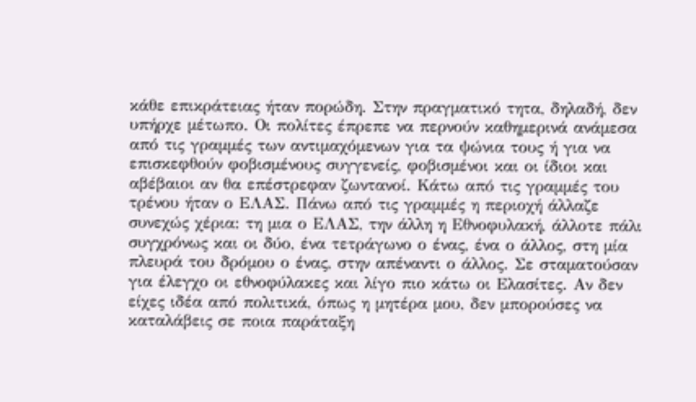κάθε επικράτειας ήταν πορώδη. Στην πραγµατικό τητα, δηλαδή, δεν υπήρχε µέτωπο. Οι πολίτες έπρεπε να περνούν καθηµερινά ανάµεσα από τις γραµµές των αντιµαχόµενων για τα ψώνια τους ή για να επισκεφθούν φοβισµένους συγγενείς, φοβισµένοι και οι ίδιοι και αβέβαιοι αν θα επέστρεφαν ζωντανοί. Κάτω από τις γραµµές του τρένου ήταν ο ΕΛΑΣ. Πάνω από τις γραµµές η περιοχή άλλαζε συνεχώς χέρια: τη µια ο ΕΛΑΣ, την άλλη η Εθνοφυλακή, άλλοτε πάλι συγχρόνως και οι δύο, ένα τετράγωνο ο ένας, ένα ο άλλος, στη µία πλευρά του δρόµου ο ένας, στην απέναντι ο άλλος. Σε σταµατούσαν για έλεγχο οι εθνοφύλακες και λίγο πιο κάτω οι Ελασίτες. Αν δεν είχες ιδέα από πολιτικά, όπως η µητέρα µου, δεν µπορούσες να καταλάβεις σε ποια παράταξη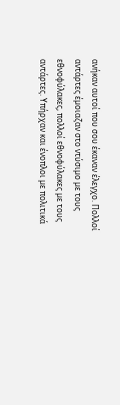ανήκαν αυτοί που σου έκαναν έλεγχο. Πολλοί αντάρτες έµοιαζαν στο ντύσιµο µε τους εθνοφύλακες, πολλοί εθνοφύλακες µε τους αντάρτες. Υπήρχαν και ένοπλοι µε πολιτικά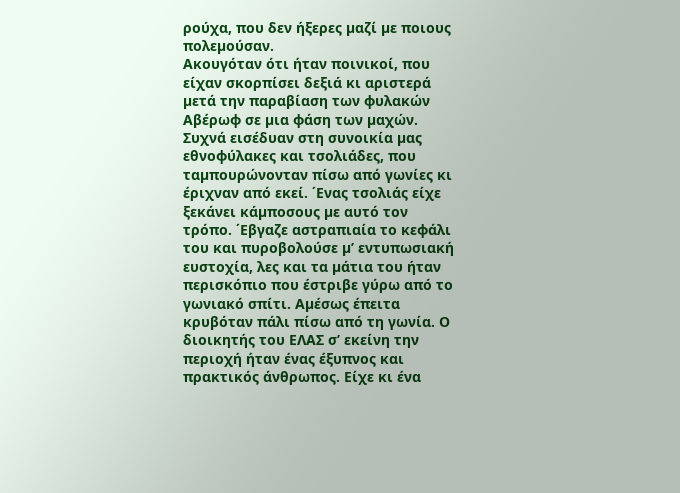ρούχα, που δεν ήξερες µαζί µε ποιους πολεµούσαν.
Ακουγόταν ότι ήταν ποινικοί, που είχαν σκορπίσει δεξιά κι αριστερά µετά την παραβίαση των φυλακών Αβέρωφ σε µια φάση των µαχών.
Συχνά εισέδυαν στη συνοικία µας εθνοφύλακες και τσολιάδες, που ταµπουρώνονταν πίσω από γωνίες κι έριχναν από εκεί. ΄Ενας τσολιάς είχε ξεκάνει κάµποσους µε αυτό τον τρόπο. ΄Εβγαζε αστραπιαία το κεφάλι του και πυροβολούσε µ’ εντυπωσιακή ευστοχία, λες και τα µάτια του ήταν περισκόπιο που έστριβε γύρω από το γωνιακό σπίτι. Αµέσως έπειτα κρυβόταν πάλι πίσω από τη γωνία. Ο διοικητής του ΕΛΑΣ σ’ εκείνη την περιοχή ήταν ένας έξυπνος και πρακτικός άνθρωπος. Είχε κι ένα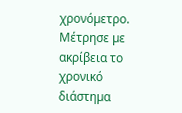χρονόµετρο. Μέτρησε µε ακρίβεια το χρονικό διάστηµα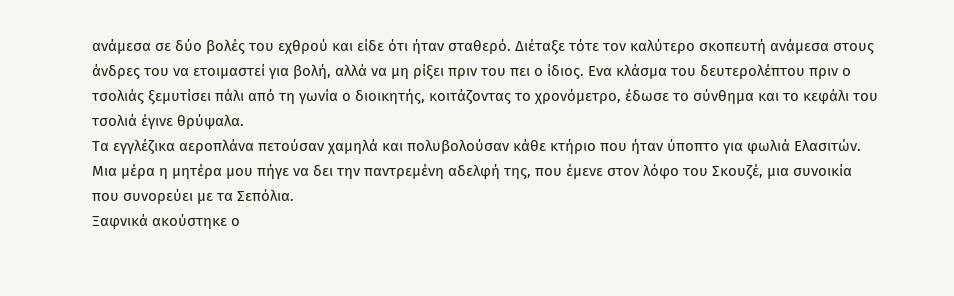ανάµεσα σε δύο βολές του εχθρού και είδε ότι ήταν σταθερό. Διέταξε τότε τον καλύτερο σκοπευτή ανάµεσα στους άνδρες του να ετοιµαστεί για βολή, αλλά να µη ρίξει πριν του πει ο ίδιος. Ενα κλάσµα του δευτερολέπτου πριν ο τσολιάς ξεµυτίσει πάλι από τη γωνία ο διοικητής, κοιτάζοντας το χρονόµετρο, έδωσε το σύνθηµα και το κεφάλι του τσολιά έγινε θρύψαλα.
Τα εγγλέζικα αεροπλάνα πετούσαν χαµηλά και πολυβολούσαν κάθε κτήριο που ήταν ύποπτο για φωλιά Ελασιτών. Μια µέρα η µητέρα µου πήγε να δει την παντρεµένη αδελφή της, που έµενε στον λόφο του Σκουζέ, µια συνοικία που συνορεύει µε τα Σεπόλια.
Ξαφνικά ακούστηκε ο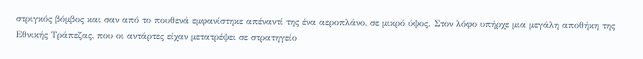στριγκός βόµβος και σαν από το πουθενά εµφανίστηκε απέναντί της ένα αεροπλάνο, σε µικρό ύψος. Στον λόφο υπήρχε µια µεγάλη αποθήκη της Εθνικής Τράπεζας, που οι αντάρτες είχαν µετατρέψει σε στρατηγείο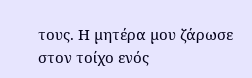τους. Η µητέρα µου ζάρωσε στον τοίχο ενός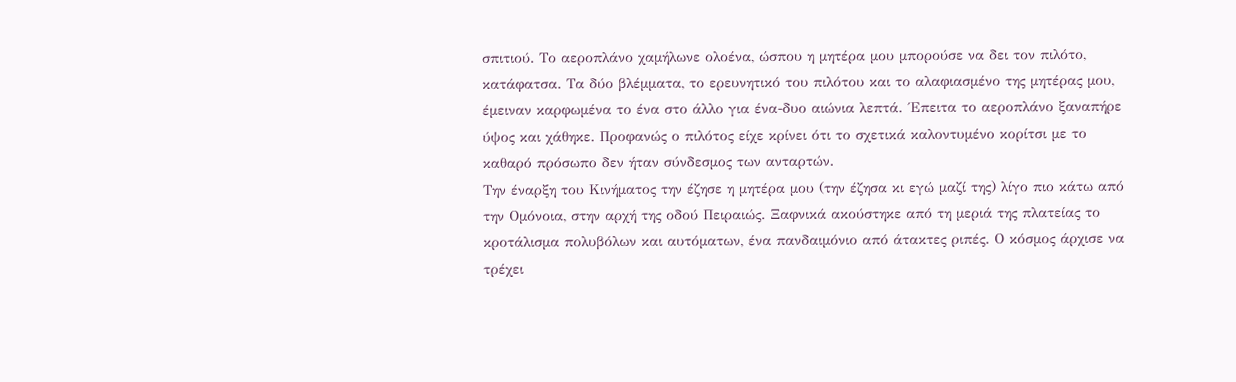σπιτιού. Το αεροπλάνο χαµήλωνε ολοένα, ώσπου η µητέρα µου µπορούσε να δει τον πιλότο, κατάφατσα. Τα δύο βλέµµατα, το ερευνητικό του πιλότου και το αλαφιασµένο της µητέρας µου, έµειναν καρφωµένα το ένα στο άλλο για ένα-δυο αιώνια λεπτά. ΄Επειτα το αεροπλάνο ξαναπήρε ύψος και χάθηκε. Προφανώς ο πιλότος είχε κρίνει ότι το σχετικά καλοντυµένο κορίτσι µε το καθαρό πρόσωπο δεν ήταν σύνδεσµος των ανταρτών.
Την έναρξη του Κινήµατος την έζησε η µητέρα µου (την έζησα κι εγώ µαζί της) λίγο πιο κάτω από την Οµόνοια, στην αρχή της οδού Πειραιώς. Ξαφνικά ακούστηκε από τη µεριά της πλατείας το κροτάλισµα πολυβόλων και αυτόµατων, ένα πανδαιµόνιο από άτακτες ριπές. Ο κόσµος άρχισε να τρέχει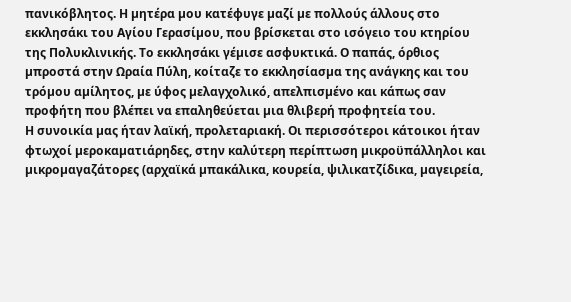πανικόβλητος. Η µητέρα µου κατέφυγε µαζί µε πολλούς άλλους στο εκκλησάκι του Αγίου Γερασίµου, που βρίσκεται στο ισόγειο του κτηρίου της Πολυκλινικής. Το εκκλησάκι γέµισε ασφυκτικά. Ο παπάς, όρθιος µπροστά στην Ωραία Πύλη, κοίταζε το εκκλησίασµα της ανάγκης και του τρόµου αµίλητος, µε ύφος µελαγχολικό, απελπισµένο και κάπως σαν προφήτη που βλέπει να επαληθεύεται µια θλιβερή προφητεία του.
Η συνοικία µας ήταν λαϊκή, προλεταριακή. Οι περισσότεροι κάτοικοι ήταν φτωχοί µεροκαµατιάρηδες, στην καλύτερη περίπτωση µικροϋπάλληλοι και µικροµαγαζάτορες (αρχαϊκά µπακάλικα, κουρεία, ψιλικατζίδικα, µαγειρεία,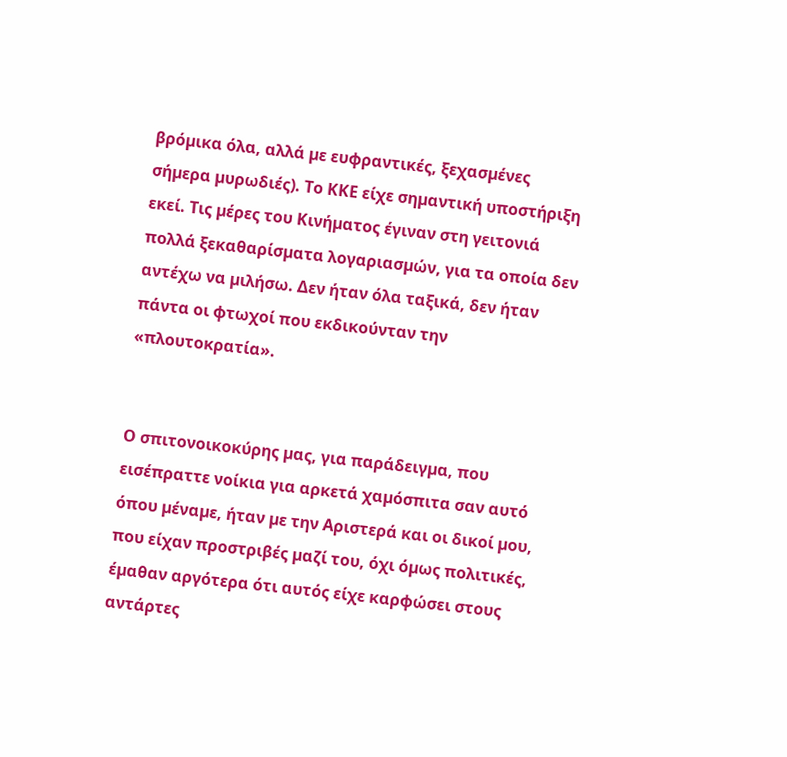βρόµικα όλα, αλλά µε ευφραντικές, ξεχασµένες σήµερα µυρωδιές). Το ΚΚΕ είχε σηµαντική υποστήριξη εκεί. Τις µέρες του Κινήµατος έγιναν στη γειτονιά πολλά ξεκαθαρίσµατα λογαριασµών, για τα οποία δεν αντέχω να µιλήσω. Δεν ήταν όλα ταξικά, δεν ήταν πάντα οι φτωχοί που εκδικούνταν την «πλουτοκρατία».


Ο σπιτονοικοκύρης µας, για παράδειγµα, που εισέπραττε νοίκια για αρκετά χαµόσπιτα σαν αυτό όπου µέναµε, ήταν µε την Αριστερά και οι δικοί µου, που είχαν προστριβές µαζί του, όχι όµως πολιτικές, έµαθαν αργότερα ότι αυτός είχε καρφώσει στους αντάρτες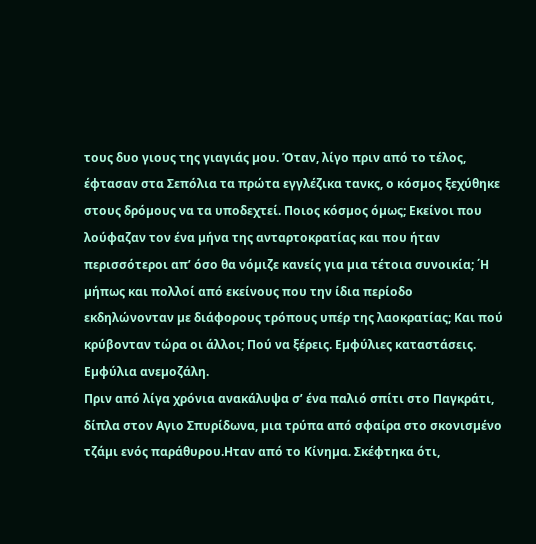τους δυο γιους της γιαγιάς µου. Όταν, λίγο πριν από το τέλος, έφτασαν στα Σεπόλια τα πρώτα εγγλέζικα τανκς, ο κόσµος ξεχύθηκε στους δρόµους να τα υποδεχτεί. Ποιος κόσµος όµως; Εκείνοι που λούφαζαν τον ένα µήνα της ανταρτοκρατίας και που ήταν περισσότεροι απ’ όσο θα νόµιζε κανείς για µια τέτοια συνοικία; ΄Η µήπως και πολλοί από εκείνους που την ίδια περίοδο εκδηλώνονταν µε διάφορους τρόπους υπέρ της λαοκρατίας; Και πού κρύβονταν τώρα οι άλλοι; Πού να ξέρεις. Εµφύλιες καταστάσεις. Εµφύλια ανεµοζάλη.
Πριν από λίγα χρόνια ανακάλυψα σ’ ένα παλιό σπίτι στο Παγκράτι, δίπλα στον Αγιο Σπυρίδωνα, µια τρύπα από σφαίρα στο σκονισµένο τζάµι ενός παράθυρου.Ηταν από το Κίνηµα. Σκέφτηκα ότι,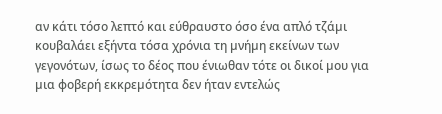αν κάτι τόσο λεπτό και εύθραυστο όσο ένα απλό τζάµι κουβαλάει εξήντα τόσα χρόνια τη µνήµη εκείνων των γεγονότων, ίσως το δέος που ένιωθαν τότε οι δικοί µου για µια φοβερή εκκρεµότητα δεν ήταν εντελώς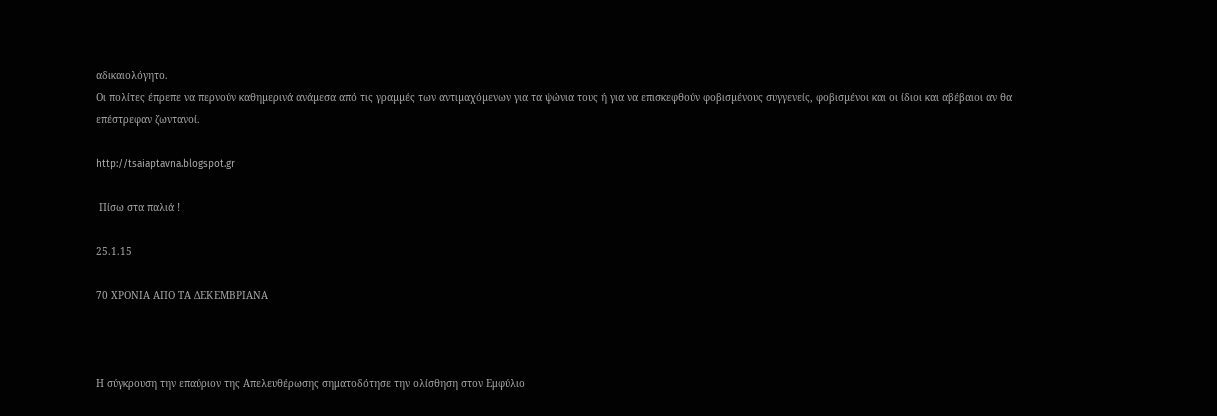αδικαιολόγητο.
Οι πολίτες έπρεπε να περνούν καθηµερινά ανάµεσα από τις γραµµές των αντιµαχόµενων για τα ψώνια τους ή για να επισκεφθούν φοβισµένους συγγενείς, φοβισµένοι και οι ίδιοι και αβέβαιοι αν θα επέστρεφαν ζωντανοί.

http://tsaiaptavna.blogspot.gr

 Πίσω στα παλιά !

25.1.15

70 ΧΡΟΝΙΑ ΑΠΟ ΤΑ ΔΕΚΕΜΒΡΙΑΝΑ



Η σύγκρουση την επαύριον της Απελευθέρωσης σηματοδότησε την ολίσθηση στον Εμφύλιο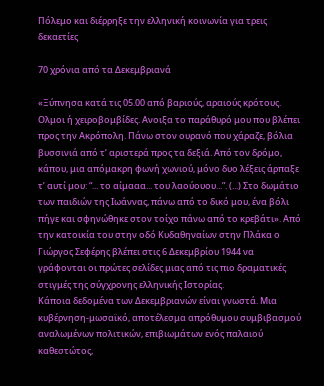Πόλεμο και διέρρηξε την ελληνική κοινωνία για τρεις δεκαετίες

70 χρόνια από τα Δεκεμβριανά

«Ξύπνησα κατά τις 05.00 από βαριούς, αραιούς κρότους. Ολμοι ή χειροβομβίδες. Ανοιξα το παράθυρό μου που βλέπει προς την Ακρόπολη. Πάνω στον ουρανό που χάραζε, βόλια βυσσινιά από τ’ αριστερά προς τα δεξιά. Από τον δρόμο, κάπου, μια απόμακρη φωνή χωνιού, μόνο δυο λέξεις άρπαξε τ’ αυτί μου: “... το αίμααα... του λαούουου...”. (...) Στο δωμάτιο των παιδιών της Ιωάννας, πάνω από το δικό μου, ένα βόλι πήγε και σφηνώθηκε στον τοίχο πάνω από το κρεβάτι». Από την κατοικία του στην οδό Κυδαθηναίων στην Πλάκα ο Γιώργος Σεφέρης βλέπει στις 6 Δεκεμβρίου 1944 να γράφονται οι πρώτες σελίδες μιας από τις πιο δραματικές στιγμές της σύγχρονης ελληνικής Ιστορίας.
Κάποια δεδομένα των Δεκεμβριανών είναι γνωστά. Μια κυβέρνηση-μωσαϊκό, αποτέλεσμα απρόθυμου συμβιβασμού αναλωμένων πολιτικών, επιβιωμάτων ενός παλαιού καθεστώτος,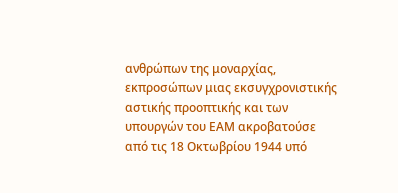ανθρώπων της μοναρχίας, εκπροσώπων μιας εκσυγχρονιστικής αστικής προοπτικής και των υπουργών του ΕΑΜ ακροβατούσε από τις 18 Οκτωβρίου 1944 υπό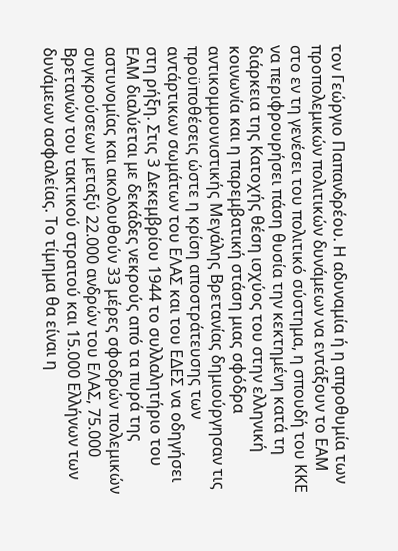τον Γεώργιο Παπανδρέου. Η αδυναμία ή η απροθυμία των προπολεμικών πολιτικών δυνάμεων να εντάξουν το ΕΑΜ στο εν τη γενέσει του πολιτικό σύστημα, η σπουδή του ΚΚΕ να περιφρουρήσει πάση θυσία την κεκτημένη κατά τη διάρκεια της Κατοχής θέση ισχύος του στην ελληνική κοινωνία και η παρεμβατική στάση μιας σφόδρα αντικομμουνιστικής Μεγάλης Βρετανίας δημιούργησαν τις προϋποθέσεις ώστε η κρίση αποστράτευσης των αντάρτικων σωμάτων του ΕΛΑΣ και του ΕΔΕΣ να οδηγήσει στη ρήξη. Στις 3 Δεκεμβρίου 1944 το συλλαλητήριο του ΕΑΜ διαλύεται με δεκάδες νεκρούς από τα πυρά της αστυνομίας και ακολουθούν 33 μέρες σφοδρών πολεμικών συγκρούσεων μεταξύ 22.000 ανδρών του ΕΛΑΣ, 75.000 Βρετανών του τακτικού στρατού και 15.000 Ελλήνων των δυνάμεων ασφαλείας. Το τίμημα θα είναι η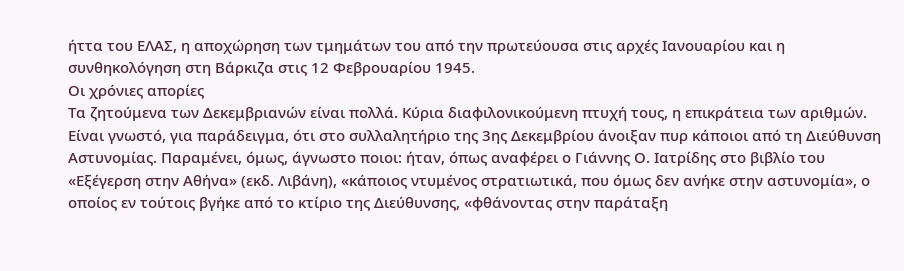ήττα του ΕΛΑΣ, η αποχώρηση των τμημάτων του από την πρωτεύουσα στις αρχές Ιανουαρίου και η συνθηκολόγηση στη Βάρκιζα στις 12 Φεβρουαρίου 1945.
Οι χρόνιες απορίες
Τα ζητούμενα των Δεκεμβριανών είναι πολλά. Κύρια διαφιλονικούμενη πτυχή τους, η επικράτεια των αριθμών. Είναι γνωστό, για παράδειγμα, ότι στο συλλαλητήριο της 3ης Δεκεμβρίου άνοιξαν πυρ κάποιοι από τη Διεύθυνση Αστυνομίας. Παραμένει, όμως, άγνωστο ποιοι: ήταν, όπως αναφέρει ο Γιάννης Ο. Ιατρίδης στο βιβλίο του «Εξέγερση στην Αθήνα» (εκδ. Λιβάνη), «κάποιος ντυμένος στρατιωτικά, που όμως δεν ανήκε στην αστυνομία», ο οποίος εν τούτοις βγήκε από το κτίριο της Διεύθυνσης, «φθάνοντας στην παράταξη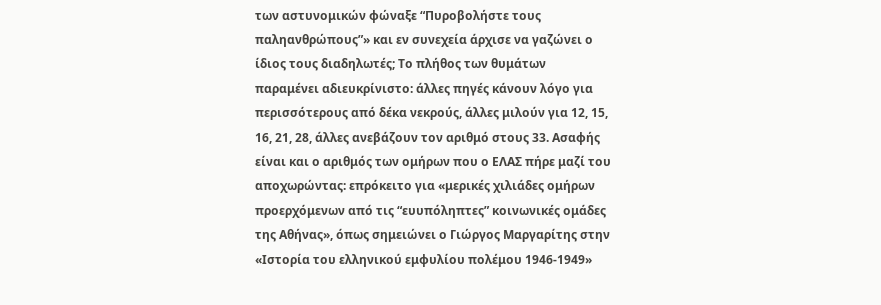των αστυνομικών φώναξε “Πυροβολήστε τους παληανθρώπους”» και εν συνεχεία άρχισε να γαζώνει ο ίδιος τους διαδηλωτές; Το πλήθος των θυμάτων παραμένει αδιευκρίνιστο: άλλες πηγές κάνουν λόγο για περισσότερους από δέκα νεκρούς, άλλες μιλούν για 12, 15, 16, 21, 28, άλλες ανεβάζουν τον αριθμό στους 33. Ασαφής είναι και ο αριθμός των ομήρων που ο ΕΛΑΣ πήρε μαζί του αποχωρώντας: επρόκειτο για «μερικές χιλιάδες ομήρων προερχόμενων από τις “ευυπόληπτες” κοινωνικές ομάδες της Αθήνας», όπως σημειώνει ο Γιώργος Μαργαρίτης στην «Ιστορία του ελληνικού εμφυλίου πολέμου 1946-1949»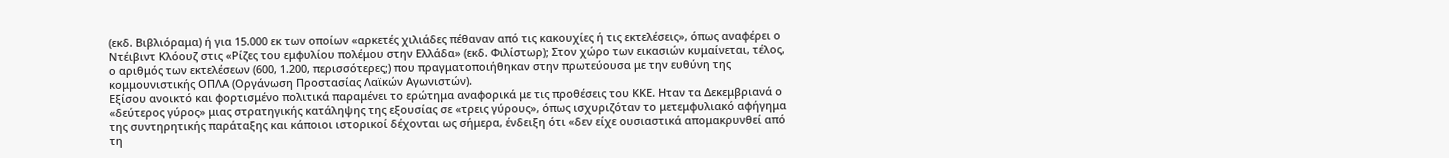(εκδ. Βιβλιόραμα) ή για 15.000 εκ των οποίων «αρκετές χιλιάδες πέθαναν από τις κακουχίες ή τις εκτελέσεις», όπως αναφέρει ο Ντέιβιντ Κλόουζ στις «Ρίζες του εμφυλίου πολέμου στην Ελλάδα» (εκδ. Φιλίστωρ); Στον χώρο των εικασιών κυμαίνεται, τέλος, ο αριθμός των εκτελέσεων (600, 1.200, περισσότερες;) που πραγματοποιήθηκαν στην πρωτεύουσα με την ευθύνη της κομμουνιστικής ΟΠΛΑ (Οργάνωση Προστασίας Λαϊκών Αγωνιστών).
Εξίσου ανοικτό και φορτισμένο πολιτικά παραμένει το ερώτημα αναφορικά με τις προθέσεις του ΚΚΕ. Ηταν τα Δεκεμβριανά ο «δεύτερος γύρος» μιας στρατηγικής κατάληψης της εξουσίας σε «τρεις γύρους», όπως ισχυριζόταν το μετεμφυλιακό αφήγημα της συντηρητικής παράταξης και κάποιοι ιστορικοί δέχονται ως σήμερα, ένδειξη ότι «δεν είχε ουσιαστικά απομακρυνθεί από τη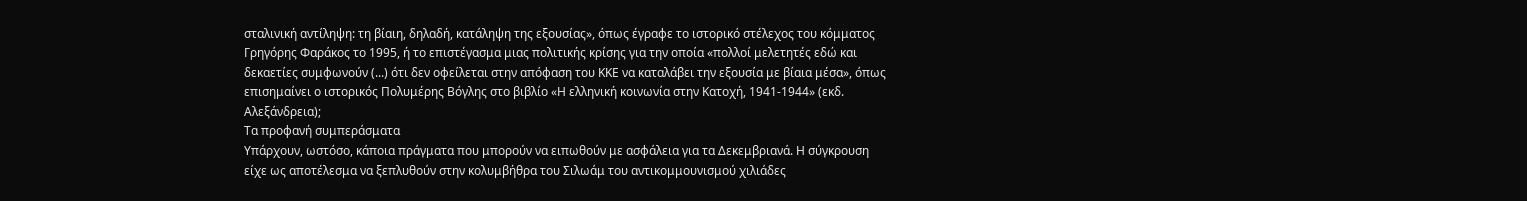σταλινική αντίληψη: τη βίαιη, δηλαδή, κατάληψη της εξουσίας», όπως έγραφε το ιστορικό στέλεχος του κόμματος Γρηγόρης Φαράκος το 1995, ή το επιστέγασμα μιας πολιτικής κρίσης για την οποία «πολλοί μελετητές εδώ και δεκαετίες συμφωνούν (...) ότι δεν οφείλεται στην απόφαση του ΚΚΕ να καταλάβει την εξουσία με βίαια μέσα», όπως επισημαίνει ο ιστορικός Πολυμέρης Βόγλης στο βιβλίο «Η ελληνική κοινωνία στην Κατοχή, 1941-1944» (εκδ. Αλεξάνδρεια);
Τα προφανή συμπεράσματα
Υπάρχουν, ωστόσο, κάποια πράγματα που μπορούν να ειπωθούν με ασφάλεια για τα Δεκεμβριανά. Η σύγκρουση είχε ως αποτέλεσμα να ξεπλυθούν στην κολυμβήθρα του Σιλωάμ του αντικομμουνισμού χιλιάδες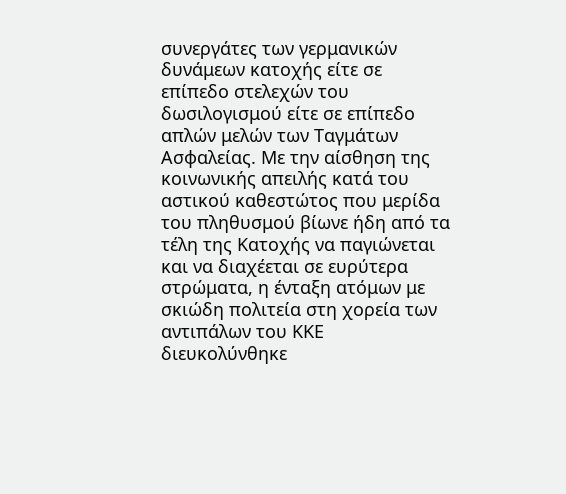συνεργάτες των γερμανικών δυνάμεων κατοχής είτε σε επίπεδο στελεχών του δωσιλογισμού είτε σε επίπεδο απλών μελών των Ταγμάτων Ασφαλείας. Με την αίσθηση της κοινωνικής απειλής κατά του αστικού καθεστώτος που μερίδα του πληθυσμού βίωνε ήδη από τα τέλη της Κατοχής να παγιώνεται και να διαχέεται σε ευρύτερα στρώματα, η ένταξη ατόμων με σκιώδη πολιτεία στη χορεία των αντιπάλων του ΚΚΕ διευκολύνθηκε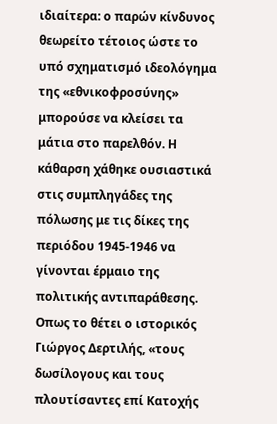ιδιαίτερα: ο παρών κίνδυνος θεωρείτο τέτοιος ώστε το υπό σχηματισμό ιδεολόγημα της «εθνικοφροσύνης» μπορούσε να κλείσει τα μάτια στο παρελθόν. Η κάθαρση χάθηκε ουσιαστικά στις συμπληγάδες της πόλωσης με τις δίκες της περιόδου 1945-1946 να γίνονται έρμαιο της πολιτικής αντιπαράθεσης. Οπως το θέτει ο ιστορικός Γιώργος Δερτιλής, «τους δωσίλογους και τους πλουτίσαντες επί Κατοχής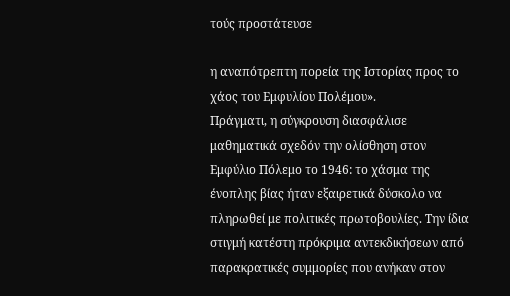τούς προστάτευσε

η αναπότρεπτη πορεία της Ιστορίας προς το χάος του Εμφυλίου Πολέμου».
Πράγματι, η σύγκρουση διασφάλισε μαθηματικά σχεδόν την ολίσθηση στον Εμφύλιο Πόλεμο το 1946: το χάσμα της ένοπλης βίας ήταν εξαιρετικά δύσκολο να πληρωθεί με πολιτικές πρωτοβουλίες. Την ίδια στιγμή κατέστη πρόκριμα αντεκδικήσεων από παρακρατικές συμμορίες που ανήκαν στον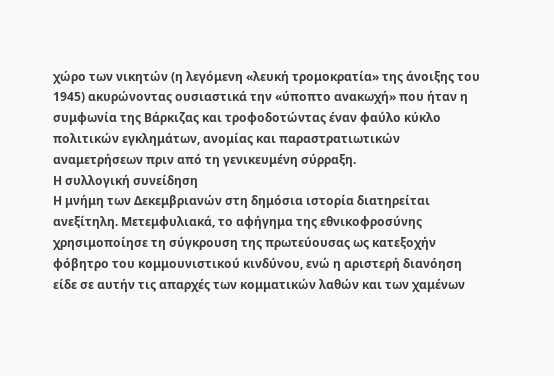χώρο των νικητών (η λεγόμενη «λευκή τρομοκρατία» της άνοιξης του 1945) ακυρώνοντας ουσιαστικά την «ύποπτο ανακωχή» που ήταν η συμφωνία της Βάρκιζας και τροφοδοτώντας έναν φαύλο κύκλο πολιτικών εγκλημάτων, ανομίας και παραστρατιωτικών αναμετρήσεων πριν από τη γενικευμένη σύρραξη.
Η συλλογική συνείδηση
Η μνήμη των Δεκεμβριανών στη δημόσια ιστορία διατηρείται ανεξίτηλη. Μετεμφυλιακά, το αφήγημα της εθνικοφροσύνης χρησιμοποίησε τη σύγκρουση της πρωτεύουσας ως κατεξοχήν φόβητρο του κομμουνιστικού κινδύνου, ενώ η αριστερή διανόηση είδε σε αυτήν τις απαρχές των κομματικών λαθών και των χαμένων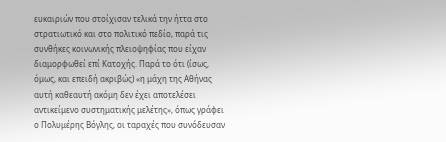ευκαιριών που στοίχισαν τελικά την ήττα στο στρατιωτικό και στο πολιτικό πεδίο, παρά τις συνθήκες κοινωνικής πλειοψηφίας που είχαν διαμορφωθεί επί Κατοχής. Παρά το ότι (ίσως, όμως, και επειδή ακριβώς) «η μάχη της Αθήνας αυτή καθεαυτή ακόμη δεν έχει αποτελέσει αντικείμενο συστηματικής μελέτης», όπως γράφει ο Πολυμέρης Βόγλης, οι ταραχές που συνόδευσαν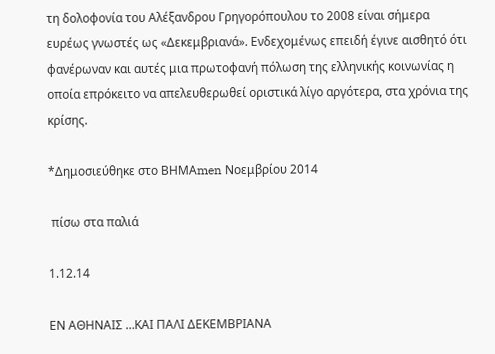τη δολοφονία του Αλέξανδρου Γρηγορόπουλου το 2008 είναι σήμερα ευρέως γνωστές ως «Δεκεμβριανά». Ενδεχομένως επειδή έγινε αισθητό ότι φανέρωναν και αυτές μια πρωτοφανή πόλωση της ελληνικής κοινωνίας η οποία επρόκειτο να απελευθερωθεί οριστικά λίγο αργότερα, στα χρόνια της κρίσης.

*Δημοσιεύθηκε στο ΒΗΜΑmen Νοεμβρίου 2014

 πίσω στα παλιά

1.12.14

ΕΝ ΑΘΗΝΑΙΣ …ΚΑΙ ΠΑΛΙ ΔΕΚΕΜΒΡΙΑΝΑ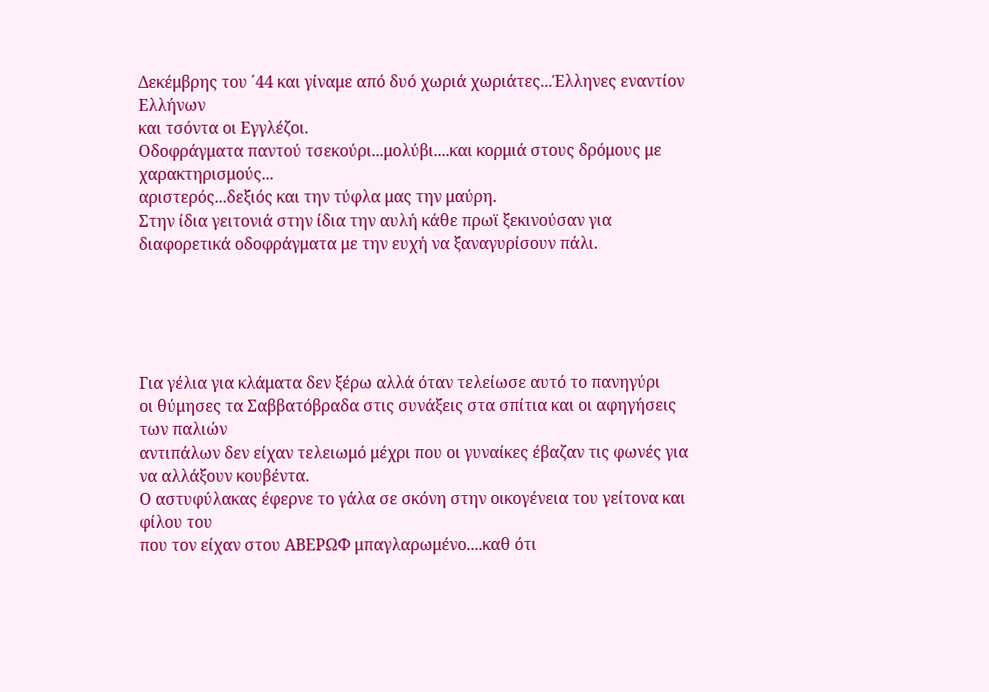Δεκέμβρης του ΄44 και γίναμε από δυό χωριά χωριάτες...Έλληνες εναντίον Ελλήνων
και τσόντα οι Εγγλέζοι.
Οδοφράγματα παντού τσεκούρι...μολύβι....και κορμιά στους δρόμους με χαρακτηρισμούς...
αριστερός...δεξιός και την τύφλα μας την μαύρη.
Στην ίδια γειτονιά στην ίδια την αυλή κάθε πρωϊ ξεκινούσαν για διαφορετικά οδοφράγματα με την ευχή να ξαναγυρίσουν πάλι.





Για γέλια για κλάματα δεν ξέρω αλλά όταν τελείωσε αυτό το πανηγύρι
οι θύμησες τα Σαββατόβραδα στις συνάξεις στα σπίτια και οι αφηγήσεις των παλιών
αντιπάλων δεν είχαν τελειωμό μέχρι που οι γυναίκες έβαζαν τις φωνές για να αλλάξουν κουβέντα.
Ο αστυφύλακας έφερνε το γάλα σε σκόνη στην οικογένεια του γείτονα και φίλου του
που τον είχαν στου ΑΒΕΡΩΦ μπαγλαρωμένο....καθ ότι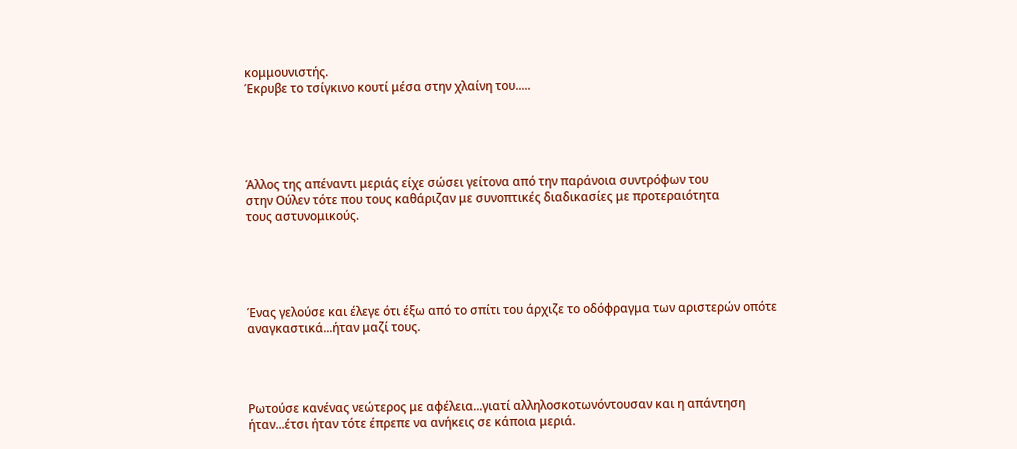κομμουνιστής.
Έκρυβε το τσίγκινο κουτί μέσα στην χλαίνη του.....





Άλλος της απέναντι μεριάς είχε σώσει γείτονα από την παράνοια συντρόφων του
στην Ούλεν τότε που τους καθάριζαν με συνοπτικές διαδικασίες με προτεραιότητα
τους αστυνομικούς.





Ένας γελούσε και έλεγε ότι έξω από το σπίτι του άρχιζε το οδόφραγμα των αριστερών οπότε αναγκαστικά...ήταν μαζί τους.




Ρωτούσε κανένας νεώτερος με αφέλεια...γιατί αλληλοσκοτωνόντουσαν και η απάντηση ήταν...έτσι ήταν τότε έπρεπε να ανήκεις σε κάποια μεριά.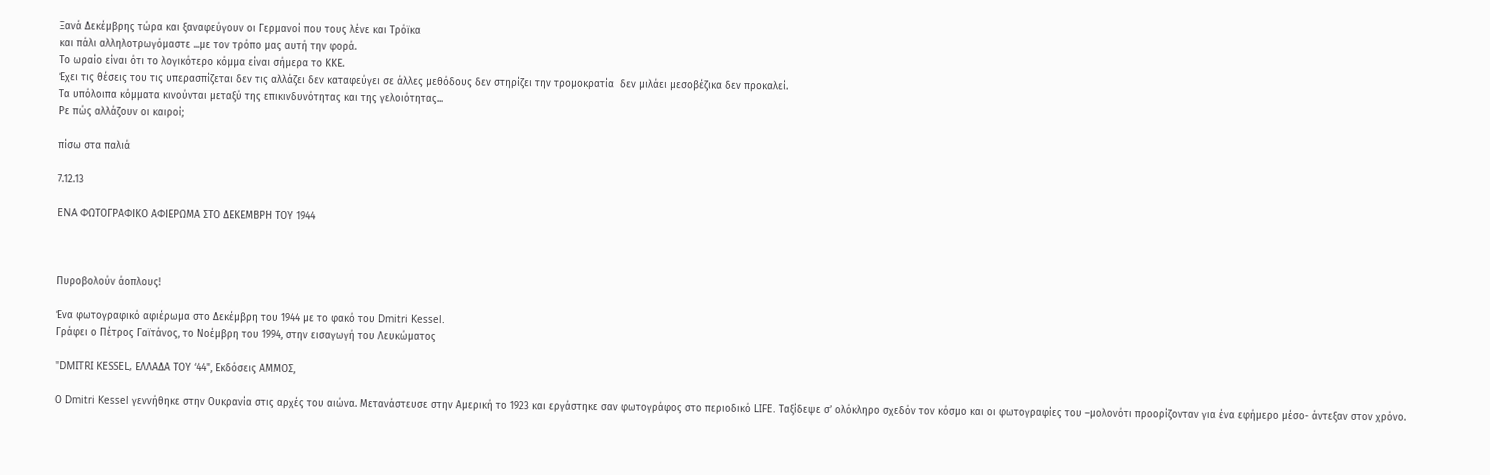Ξανά Δεκέμβρης τώρα και ξαναφεύγουν οι Γερμανοί που τους λένε και Τρόϊκα
και πάλι αλληλοτρωγόμαστε ...με τον τρόπο μας αυτή την φορά.
Το ωραίο είναι ότι το λογικότερο κόμμα είναι σήμερα το ΚΚΕ.
Έχει τις θέσεις του τις υπερασπίζεται δεν τις αλλάζει δεν καταφεύγει σε άλλες μεθόδους δεν στηρίζει την τρομοκρατία  δεν μιλάει μεσοβέζικα δεν προκαλεί.
Τα υπόλοιπα κόμματα κινούνται μεταξύ της επικινδυνότητας και της γελοιότητας...
Ρε πώς αλλάζουν οι καιροί;

πίσω στα παλιά

7.12.13

ENA ΦΩΤΟΓΡΑΦΙΚΟ ΑΦΙΕΡΩΜΑ ΣΤΟ ΔΕΚΕΜΒΡΗ ΤΟΥ 1944



Πυροβολούν άοπλους!

Ένα φωτογραφικό αφιέρωμα στο Δεκέμβρη του 1944 με το φακό του Dmitri Kessel.
Γράφει ο Πέτρος Γαϊτάνος, το Νοέμβρη του 1994, στην εισαγωγή του Λευκώματος

"DMITRI KESSEL, ΕΛΛΑΔΑ ΤΟΥ ‘44", Εκδόσεις ΑΜΜΟΣ,

Ο Dmitri Kessel γεννήθηκε στην Ουκρανία στις αρχές του αιώνα. Μετανάστευσε στην Αμερική το 1923 και εργάστηκε σαν φωτογράφος στο περιοδικό LIFE. Ταξίδεψε σ’ ολόκληρο σχεδόν τον κόσμο και οι φωτογραφίες του –μολονότι προορίζονταν για ένα εφήμερο μέσο- άντεξαν στον χρόνο.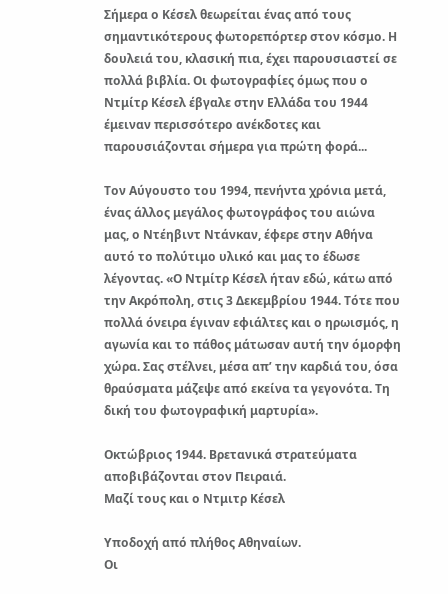Σήμερα ο Κέσελ θεωρείται ένας από τους σημαντικότερους φωτορεπόρτερ στον κόσμο. Η δουλειά του, κλασική πια, έχει παρουσιαστεί σε πολλά βιβλία. Οι φωτογραφίες όμως που ο Ντμίτρ Κέσελ έβγαλε στην Ελλάδα του 1944 έμειναν περισσότερο ανέκδοτες και παρουσιάζονται σήμερα για πρώτη φορά...

Τον Αύγουστο του 1994, πενήντα χρόνια μετά, ένας άλλος μεγάλος φωτογράφος του αιώνα μας, ο Ντέηβιντ Ντάνκαν, έφερε στην Αθήνα αυτό το πολύτιμο υλικό και μας το έδωσε λέγοντας. «Ο Ντμίτρ Κέσελ ήταν εδώ, κάτω από την Ακρόπολη, στις 3 Δεκεμβρίου 1944. Τότε που πολλά όνειρα έγιναν εφιάλτες και ο ηρωισμός, η αγωνία και το πάθος μάτωσαν αυτή την όμορφη χώρα. Σας στέλνει, μέσα απ’ την καρδιά του, όσα θραύσματα μάζεψε από εκείνα τα γεγονότα. Τη δική του φωτογραφική μαρτυρία».

Οκτώβριος 1944. Βρετανικά στρατεύματα αποβιβάζονται στον Πειραιά.
Μαζί τους και ο Ντμιτρ Κέσελ

Υποδοχή από πλήθος Αθηναίων.
Οι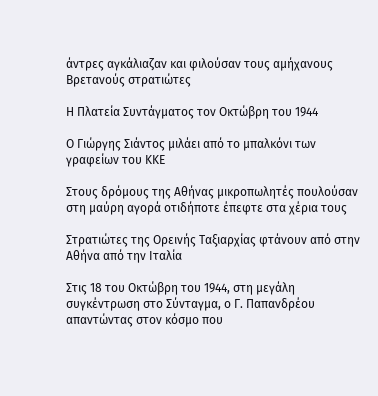άντρες αγκάλιαζαν και φιλούσαν τους αμήχανους Βρετανούς στρατιώτες

Η Πλατεία Συντάγματος τον Οκτώβρη του 1944

Ο Γιώργης Σιάντος μιλάει από το μπαλκόνι των γραφείων του ΚΚΕ

Στους δρόμους της Αθήνας μικροπωλητές πουλούσαν
στη μαύρη αγορά οτιδήποτε έπεφτε στα χέρια τους

Στρατιώτες της Ορεινής Ταξιαρχίας φτάνουν από στην Αθήνα από την Ιταλία

Στις 18 του Οκτώβρη του 1944, στη μεγάλη συγκέντρωση στο Σύνταγμα, ο Γ. Παπανδρέου απαντώντας στον κόσμο που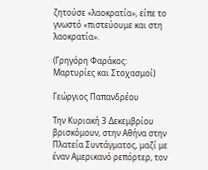ζητούσε «λαοκρατία», είπε το γνωστό «πιστεύουμε και στη λαοκρατία».

(Γρηγόρη Φαράκος: Μαρτυρίες και Στοχασμοί)

Γεώργιος Παπανδρέου

Την Κυριακή 3 Δεκεμβρίου βρισκόμουν, στην Αθήνα στην Πλατεία Συντάγματος, μαζί με έναν Αμερικανό ρεπόρτερ, τον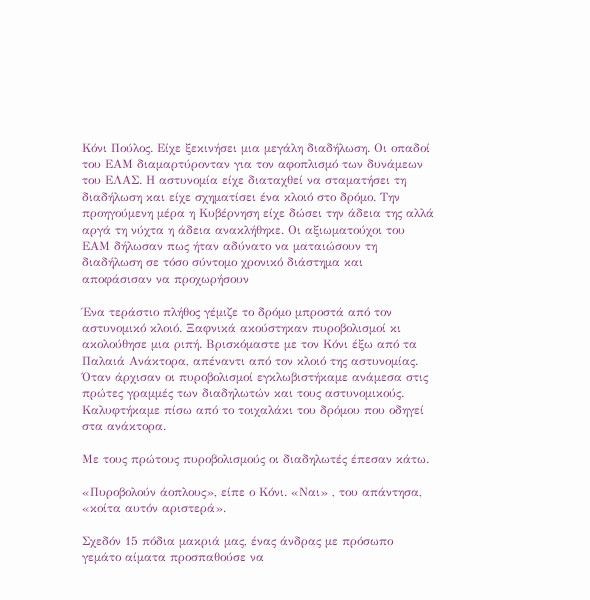Κόνι Πούλος. Είχε ξεκινήσει μια μεγάλη διαδήλωση. Οι οπαδοί του ΕΑΜ διαμαρτύρονταν για τον αφοπλισμό των δυνάμεων του ΕΛΑΣ. Η αστυνομία είχε διαταχθεί να σταματήσει τη διαδήλωση και είχε σχηματίσει ένα κλοιό στο δρόμο. Την προηγούμενη μέρα η Κυβέρνηση είχε δώσει την άδεια της αλλά αργά τη νύχτα η άδεια ανακλήθηκε. Οι αξιωματούχοι του ΕΑΜ δήλωσαν πως ήταν αδύνατο να ματαιώσουν τη διαδήλωση σε τόσο σύντομο χρονικό διάστημα και αποφάσισαν να προχωρήσουν

Ένα τεράστιο πλήθος γέμιζε το δρόμο μπροστά από τον αστυνομικό κλοιό. Ξαφνικά ακούστηκαν πυροβολισμοί κι ακολούθησε μια ριπή. Βρισκόμαστε με τον Κόνι έξω από τα Παλαιά Ανάκτορα, απέναντι από τον κλοιό της αστυνομίας. Όταν άρχισαν οι πυροβολισμοί εγκλωβιστήκαμε ανάμεσα στις πρώτες γραμμές των διαδηλωτών και τους αστυνομικούς. Καλυφτήκαμε πίσω από το τοιχαλάκι του δρόμου που οδηγεί στα ανάκτορα.

Με τους πρώτους πυροβολισμούς οι διαδηλωτές έπεσαν κάτω.

«Πυροβολούν άοπλους», είπε ο Κόνι. «Ναι» , του απάντησα, «κοίτα αυτόν αριστερά».

Σχεδόν 15 πόδια μακριά μας, ένας άνδρας με πρόσωπο γεμάτο αίματα προσπαθούσε να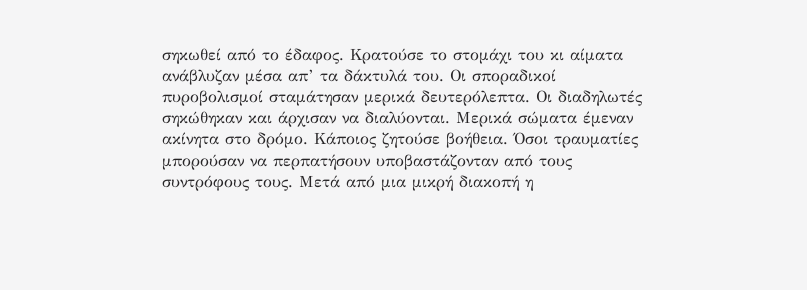σηκωθεί από το έδαφος. Κρατούσε το στομάχι του κι αίματα ανάβλυζαν μέσα απ’ τα δάκτυλά του. Οι σποραδικοί πυροβολισμοί σταμάτησαν μερικά δευτερόλεπτα. Οι διαδηλωτές σηκώθηκαν και άρχισαν να διαλύονται. Μερικά σώματα έμεναν ακίνητα στο δρόμο. Κάποιος ζητούσε βοήθεια. Όσοι τραυματίες μπορούσαν να περπατήσουν υποβαστάζονταν από τους συντρόφους τους. Μετά από μια μικρή διακοπή η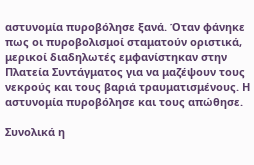αστυνομία πυροβόλησε ξανά. Όταν φάνηκε πως οι πυροβολισμοί σταματούν οριστικά, μερικοί διαδηλωτές εμφανίστηκαν στην Πλατεία Συντάγματος για να μαζέψουν τους νεκρούς και τους βαριά τραυματισμένους. Η αστυνομία πυροβόλησε και τους απώθησε.

Συνολικά η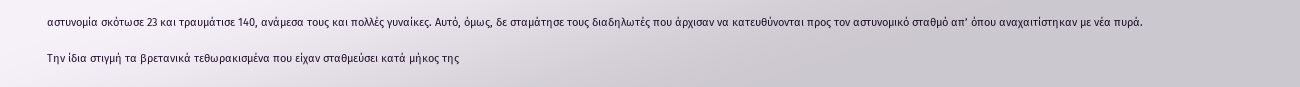αστυνομία σκότωσε 23 και τραυμάτισε 140, ανάμεσα τους και πολλές γυναίκες. Αυτό, όμως, δε σταμάτησε τους διαδηλωτές που άρχισαν να κατευθύνονται προς τον αστυνομικό σταθμό απ’ όπου αναχαιτίστηκαν με νέα πυρά.

Την ίδια στιγμή τα βρετανικά τεθωρακισμένα που είχαν σταθμεύσει κατά μήκος της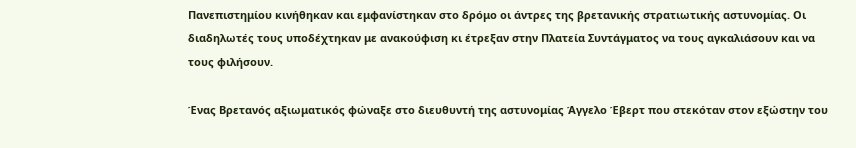Πανεπιστημίου κινήθηκαν και εμφανίστηκαν στο δρόμο οι άντρες της βρετανικής στρατιωτικής αστυνομίας. Οι διαδηλωτές τους υποδέχτηκαν με ανακούφιση κι έτρεξαν στην Πλατεία Συντάγματος να τους αγκαλιάσουν και να τους φιλήσουν.

Ένας Βρετανός αξιωματικός φώναξε στο διευθυντή της αστυνομίας Άγγελο Έβερτ που στεκόταν στον εξώστην του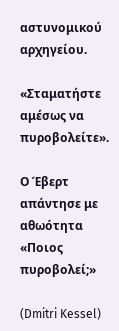αστυνομικού αρχηγείου.

«Σταματήστε αμέσως να πυροβολείτε».

Ο Έβερτ απάντησε με αθωότητα «Ποιος πυροβολεί;»

(Dmitri Kessel)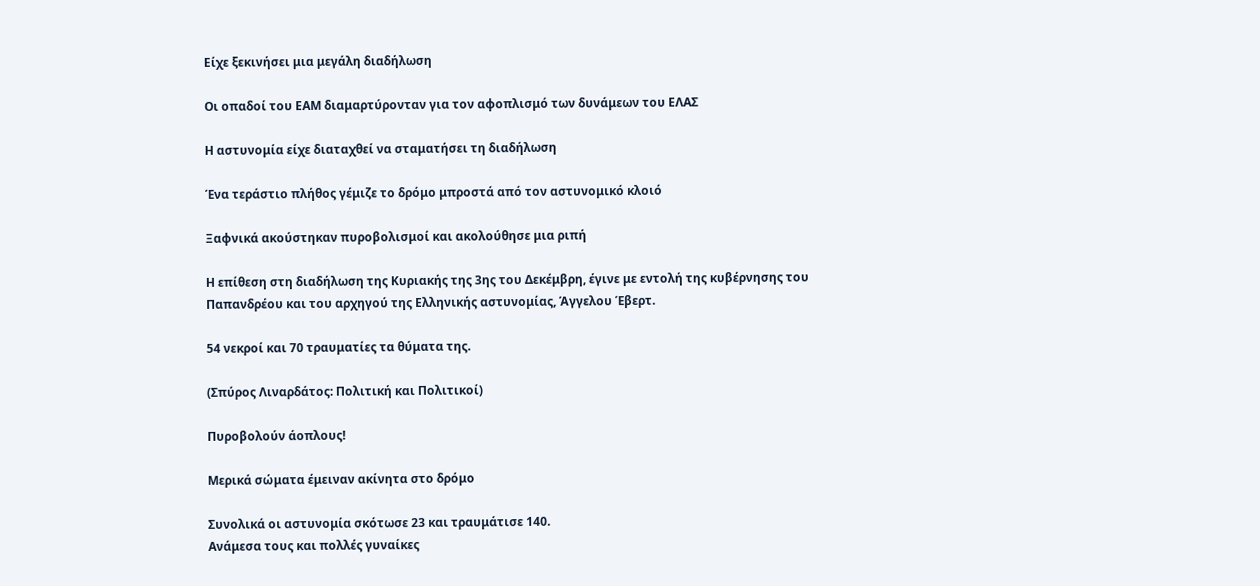Είχε ξεκινήσει μια μεγάλη διαδήλωση

Οι οπαδοί του ΕΑΜ διαμαρτύρονταν για τον αφοπλισμό των δυνάμεων του ΕΛΑΣ

Η αστυνομία είχε διαταχθεί να σταματήσει τη διαδήλωση

Ένα τεράστιο πλήθος γέμιζε το δρόμο μπροστά από τον αστυνομικό κλοιό

Ξαφνικά ακούστηκαν πυροβολισμοί και ακολούθησε μια ριπή

Η επίθεση στη διαδήλωση της Κυριακής της 3ης του Δεκέμβρη, έγινε με εντολή της κυβέρνησης του Παπανδρέου και του αρχηγού της Ελληνικής αστυνομίας, Άγγελου Έβερτ.

54 νεκροί και 70 τραυματίες τα θύματα της.

(Σπύρος Λιναρδάτος: Πολιτική και Πολιτικοί)

Πυροβολούν άοπλους!

Μερικά σώματα έμειναν ακίνητα στο δρόμο

Συνολικά οι αστυνομία σκότωσε 23 και τραυμάτισε 140.
Ανάμεσα τους και πολλές γυναίκες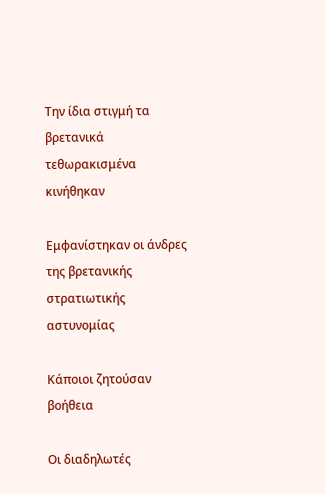Την ίδια στιγμή τα βρετανικά τεθωρακισμένα κινήθηκαν

Εμφανίστηκαν οι άνδρες της βρετανικής στρατιωτικής αστυνομίας

Κάποιοι ζητούσαν βοήθεια

Οι διαδηλωτές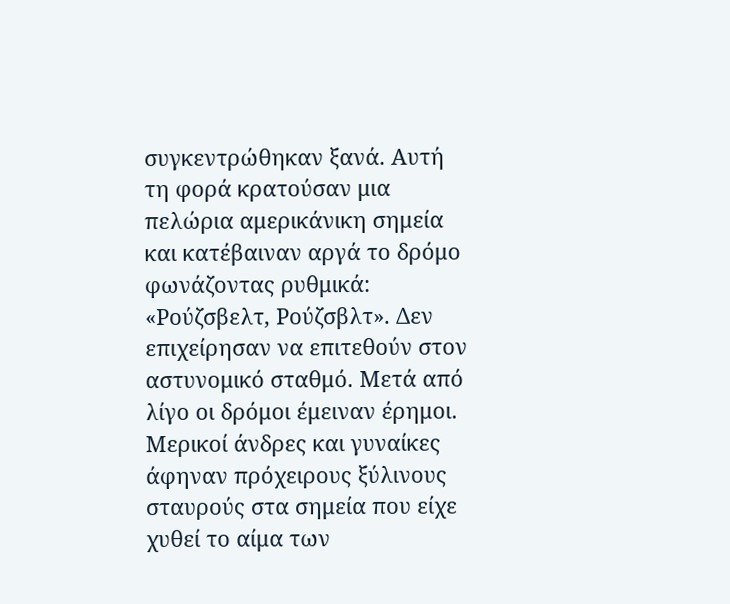συγκεντρώθηκαν ξανά. Αυτή τη φορά κρατούσαν μια πελώρια αμερικάνικη σημεία και κατέβαιναν αργά το δρόμο φωνάζοντας ρυθμικά: «Ρούζσβελτ, Ρούζσβλτ». Δεν επιχείρησαν να επιτεθούν στον αστυνομικό σταθμό. Μετά από λίγο οι δρόμοι έμειναν έρημοι. Μερικοί άνδρες και γυναίκες άφηναν πρόχειρους ξύλινους σταυρούς στα σημεία που είχε χυθεί το αίμα των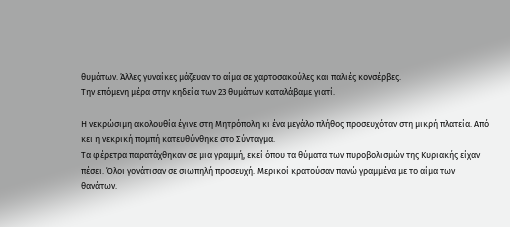θυμάτων. Άλλες γυναίκες μάζευαν το αίμα σε χαρτοσακούλες και παλιές κονσέρβες.
Την επόμενη μέρα στην κηδεία των 23 θυμάτων καταλάβαμε γιατί.

Η νεκρώσιμη ακολουθία έγινε στη Μητρόπολη κι ένα μεγάλο πλήθος προσευχόταν στη μικρή πλατεία. Από κει η νεκρική πομπή κατευθύνθηκε στο Σύνταγμα.
Τα φέρετρα παρατάχθηκαν σε μια γραμμή, εκεί όπου τα θύματα των πυροβολισμών της Κυριακής είχαν πέσει. Όλοι γονάτισαν σε σιωπηλή προσευχή. Μερικοί κρατούσαν πανώ γραμμένα με το αίμα των θανάτων.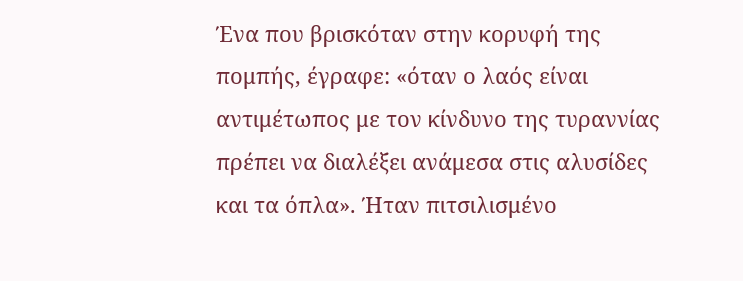Ένα που βρισκόταν στην κορυφή της πομπής, έγραφε: «όταν ο λαός είναι αντιμέτωπος με τον κίνδυνο της τυραννίας πρέπει να διαλέξει ανάμεσα στις αλυσίδες και τα όπλα». Ήταν πιτσιλισμένο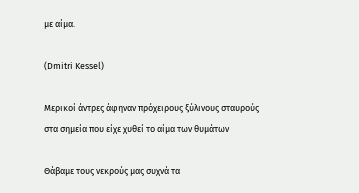με αίμα.

(Dmitri Kessel)

Μερικοί άντρες άφηναν πρόχειρους ξύλινους σταυρούς
στα σημεία που είχε χυθεί το αίμα των θυμάτων

Θάβαμε τους νεκρούς μας συχνά τα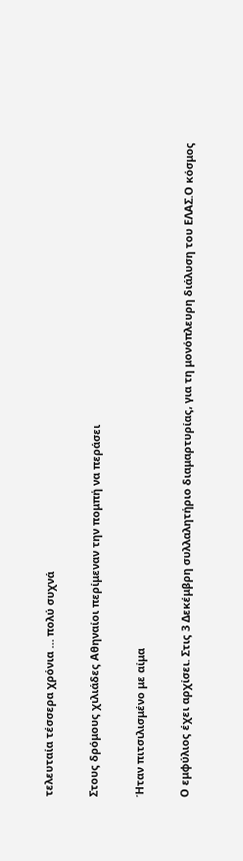τελευταία τέσσερα χρόνια … πολύ συχνά

Στους δρόμους χιλιάδες Αθηναίοι περίμεναν την πομπή να περάσει

Ήταν πιτσιλισμένο με αίμα

Ο εμφύλιος έχει αρχίσει. Στις 3 Δεκέμβρη συλλαλητήριο διαμαρτυρίας, για τη μονόπλευρη διάλυση του ΕΛΑΣ.Ο κόσμος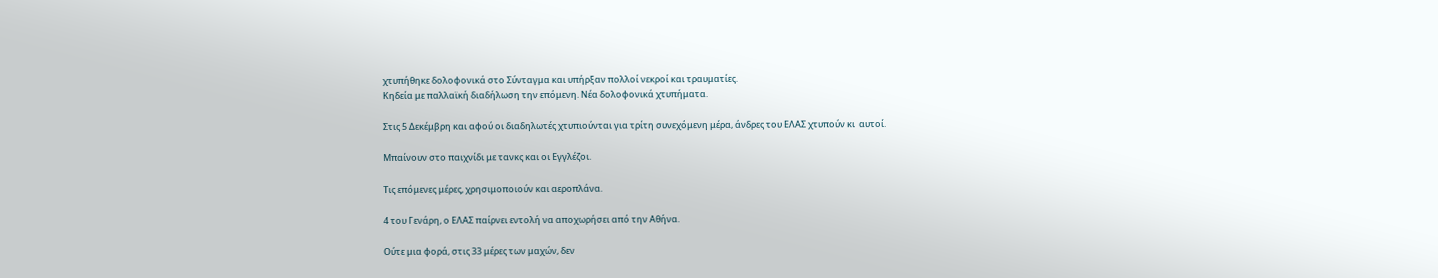χτυπήθηκε δολοφονικά στο Σύνταγμα και υπήρξαν πολλοί νεκροί και τραυματίες.
Κηδεία με παλλαϊκή διαδήλωση την επόμενη. Νέα δολοφονικά χτυπήματα.

Στις 5 Δεκέμβρη και αφού οι διαδηλωτές χτυπιούνται για τρίτη συνεχόμενη μέρα, άνδρες του ΕΛΑΣ χτυπούν κι  αυτοί.

Μπαίνουν στο παιχνίδι με τανκς και οι Εγγλέζοι.

Τις επόμενες μέρες, χρησιμοποιούν και αεροπλάνα.

4 του Γενάρη, ο ΕΛΑΣ παίρνει εντολή να αποχωρήσει από την Αθήνα.

Ούτε μια φορά, στις 33 μέρες των μαχών, δεν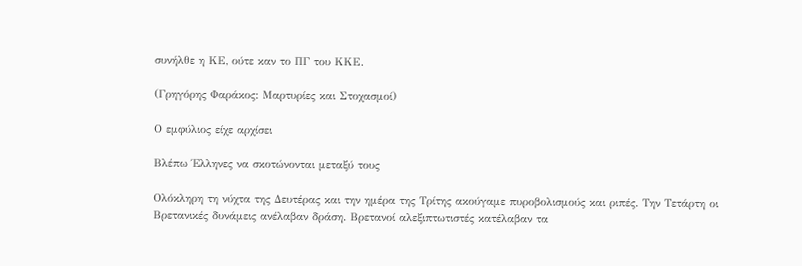συνήλθε η ΚΕ, ούτε καν το ΠΓ του ΚΚΕ.

(Γρηγόρης Φαράκος: Μαρτυρίες και Στοχασμοί)

Ο εμφύλιος είχε αρχίσει

Βλέπω Έλληνες να σκοτώνονται μεταξύ τους

Ολόκληρη τη νύχτα της Δευτέρας και την ημέρα της Τρίτης ακούγαμε πυροβολισμούς και ριπές. Την Τετάρτη οι Βρετανικές δυνάμεις ανέλαβαν δράση. Βρετανοί αλεξιπτωτιστές κατέλαβαν τα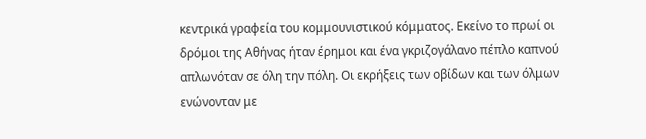κεντρικά γραφεία του κομμουνιστικού κόμματος. Εκείνο το πρωί οι δρόμοι της Αθήνας ήταν έρημοι και ένα γκριζογάλανο πέπλο καπνού απλωνόταν σε όλη την πόλη. Οι εκρήξεις των οβίδων και των όλμων ενώνονταν με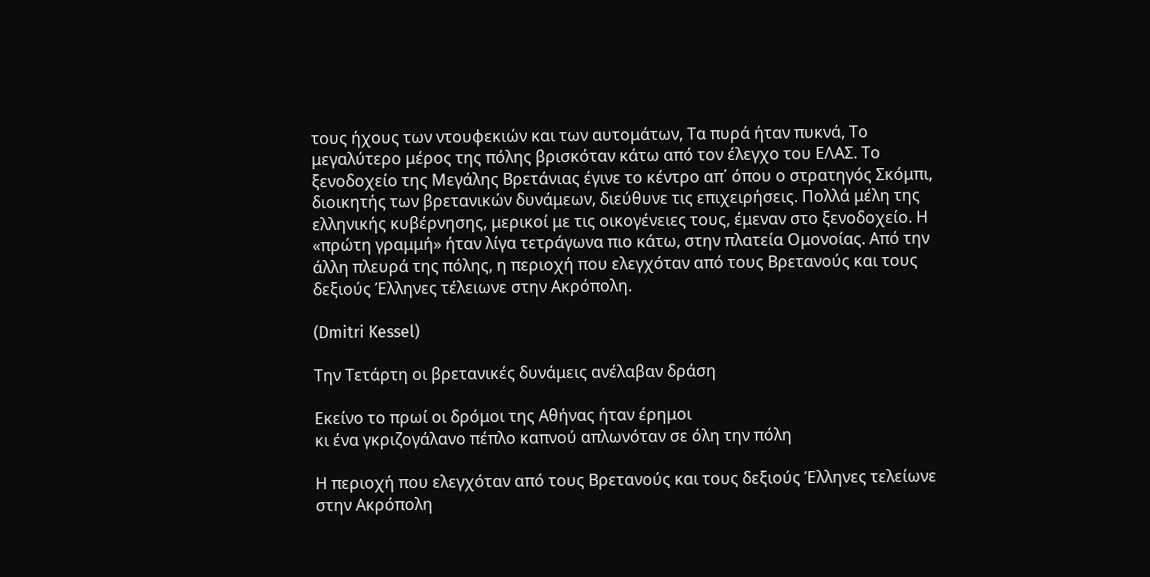τους ήχους των ντουφεκιών και των αυτομάτων, Τα πυρά ήταν πυκνά, Το μεγαλύτερο μέρος της πόλης βρισκόταν κάτω από τον έλεγχο του ΕΛΑΣ. Το ξενοδοχείο της Μεγάλης Βρετάνιας έγινε το κέντρο απ΄ όπου ο στρατηγός Σκόμπι, διοικητής των βρετανικών δυνάμεων, διεύθυνε τις επιχειρήσεις. Πολλά μέλη της ελληνικής κυβέρνησης, μερικοί με τις οικογένειες τους, έμεναν στο ξενοδοχείο. Η «πρώτη γραμμή» ήταν λίγα τετράγωνα πιο κάτω, στην πλατεία Ομονοίας. Από την άλλη πλευρά της πόλης, η περιοχή που ελεγχόταν από τους Βρετανούς και τους δεξιούς Έλληνες τέλειωνε στην Ακρόπολη.

(Dmitri Kessel)

Την Τετάρτη οι βρετανικές δυνάμεις ανέλαβαν δράση

Εκείνο το πρωί οι δρόμοι της Αθήνας ήταν έρημοι
κι ένα γκριζογάλανο πέπλο καπνού απλωνόταν σε όλη την πόλη

Η περιοχή που ελεγχόταν από τους Βρετανούς και τους δεξιούς Έλληνες τελείωνε στην Ακρόπολη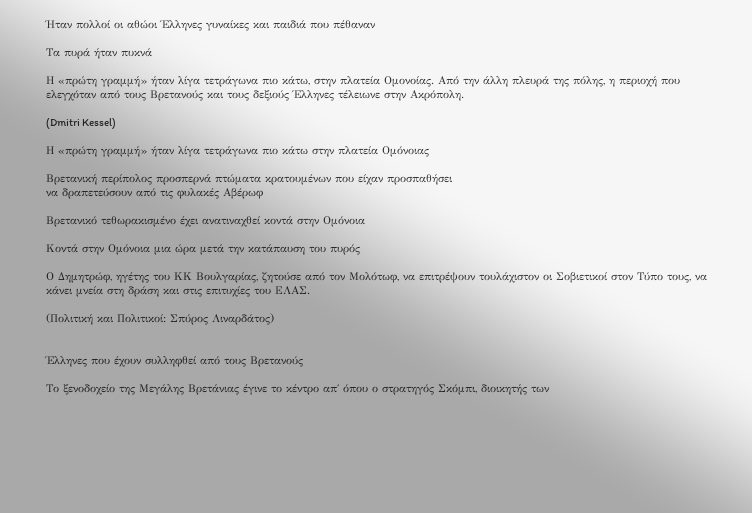Ήταν πολλοί οι αθώοι Έλληνες γυναίκες και παιδιά που πέθαναν

Τα πυρά ήταν πυκνά

Η «πρώτη γραμμή» ήταν λίγα τετράγωνα πιο κάτω, στην πλατεία Ομονοίας. Από την άλλη πλευρά της πόλης, η περιοχή που ελεγχόταν από τους Βρετανούς και τους δεξιούς Έλληνες τέλειωνε στην Ακρόπολη.

(Dmitri Kessel)

Η «πρώτη γραμμή» ήταν λίγα τετράγωνα πιο κάτω στην πλατεία Ομόνοιας

Βρετανική περίπολος προσπερνά πτώματα κρατουμένων που είχαν προσπαθήσει
να δραπετεύσουν από τις φυλακές Αβέρωφ

Βρετανικό τεθωρακισμένο έχει ανατιναχθεί κοντά στην Ομόνοια

Κοντά στην Ομόνοια μια ώρα μετά την κατάπαυση του πυρός

Ο Δημητρώφ, ηγέτης του ΚΚ Βουλγαρίας, ζητούσε από τον Μολότωφ, να επιτρέψουν τουλάχιστον οι Σοβιετικοί στον Τύπο τους, να κάνει μνεία στη δράση και στις επιτυχίες του ΕΛΑΣ.

(Πολιτική και Πολιτικοί: Σπύρος Λιναρδάτος)


Έλληνες που έχουν συλληφθεί από τους Βρετανούς

Το ξενοδοχείο της Μεγάλης Βρετάνιας έγινε το κέντρο απ΄ όπου ο στρατηγός Σκόμπι, διοικητής των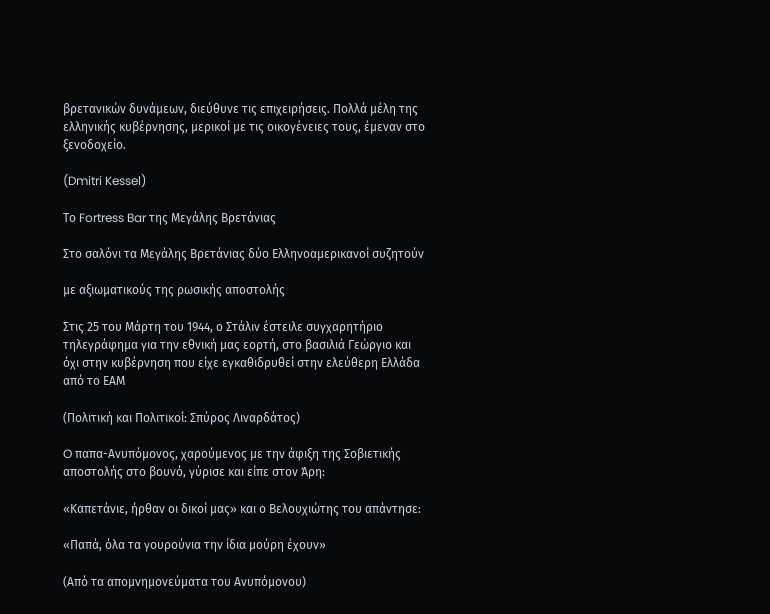βρετανικών δυνάμεων, διεύθυνε τις επιχειρήσεις. Πολλά μέλη της ελληνικής κυβέρνησης, μερικοί με τις οικογένειες τους, έμεναν στο ξενοδοχείο.

(Dmitri Kessel)

Το Fortress Bar της Μεγάλης Βρετάνιας

Στο σαλόνι τα Μεγάλης Βρετάνιας δύο Ελληνοαμερικανοί συζητούν

με αξιωματικούς της ρωσικής αποστολής

Στις 25 του Μάρτη του 1944, ο Στάλιν έστειλε συγχαρητήριο τηλεγράφημα για την εθνική μας εορτή, στο βασιλιά Γεώργιο και όχι στην κυβέρνηση που είχε εγκαθιδρυθεί στην ελεύθερη Ελλάδα από το ΕΑΜ

(Πολιτική και Πολιτικοί: Σπύρος Λιναρδάτος)

O παπα-Ανυπόμονος, χαρούμενος με την άφιξη της Σοβιετικής αποστολής στο βουνό, γύρισε και είπε στον Άρη:

«Καπετάνιε, ήρθαν οι δικοί μας» και ο Βελουχιώτης του απάντησε:

«Παπά, όλα τα γουρούνια την ίδια μούρη έχουν»

(Από τα απομνημονεύματα του Ανυπόμονου)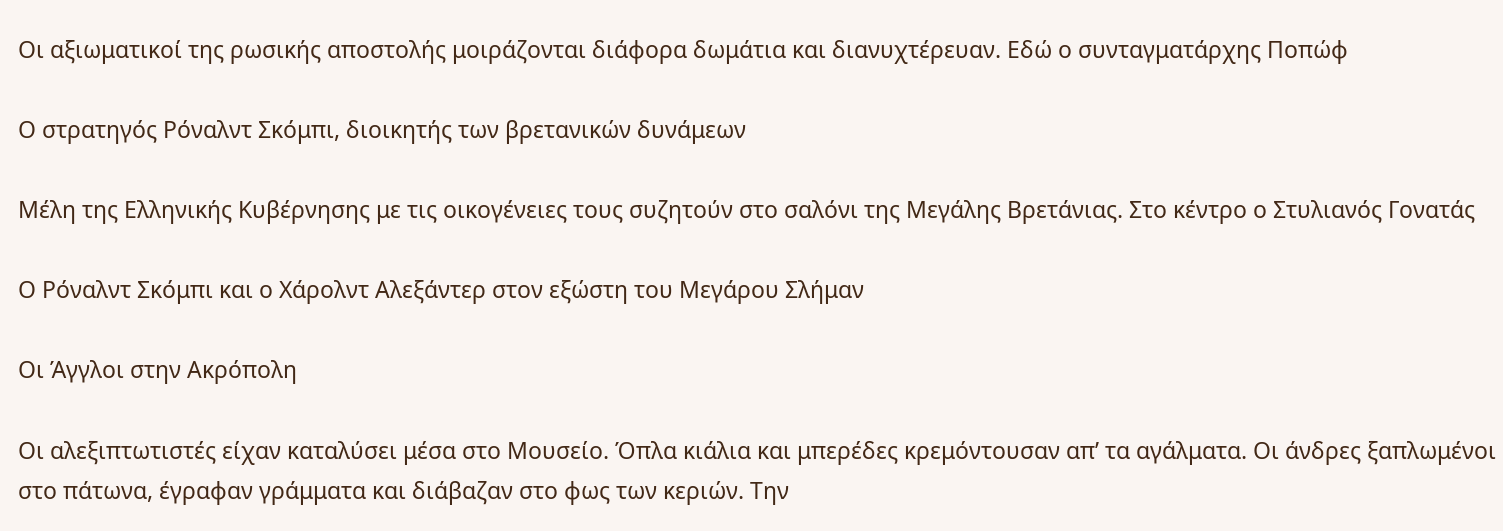Οι αξιωματικοί της ρωσικής αποστολής μοιράζονται διάφορα δωμάτια και διανυχτέρευαν. Εδώ ο συνταγματάρχης Ποπώφ

Ο στρατηγός Ρόναλντ Σκόμπι, διοικητής των βρετανικών δυνάμεων

Μέλη της Ελληνικής Κυβέρνησης με τις οικογένειες τους συζητούν στο σαλόνι της Μεγάλης Βρετάνιας. Στο κέντρο ο Στυλιανός Γονατάς

Ο Ρόναλντ Σκόμπι και ο Χάρολντ Αλεξάντερ στον εξώστη του Μεγάρου Σλήμαν

Οι Άγγλοι στην Ακρόπολη

Οι αλεξιπτωτιστές είχαν καταλύσει μέσα στο Μουσείο. Όπλα κιάλια και μπερέδες κρεμόντουσαν απ’ τα αγάλματα. Οι άνδρες ξαπλωμένοι στο πάτωνα, έγραφαν γράμματα και διάβαζαν στο φως των κεριών. Την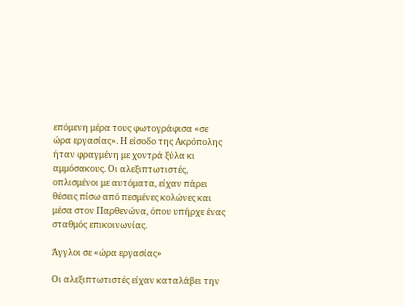επόμενη μέρα τους φωτογράφισα «σε ώρα εργασίας». Η είσοδο της Ακρόπολης ήταν φραγμένη με χοντρά ξύλα κι αμμόσακους. Οι αλεξιπτωτιστές, οπλισμένοι με αυτόματα, είχαν πάρει θέσεις πίσω από πεσμένες κολώνες και μέσα στον Παρθενώνα, όπου υπήρχε ένας σταθμός επικοινωνίας.

Άγγλοι σε «ώρα εργασίας»

Οι αλεξιπτωτιστές είχαν καταλάβει την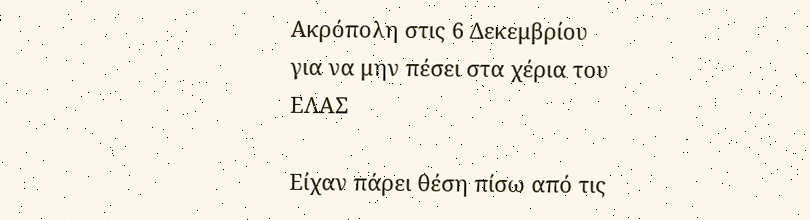Ακρόπολη στις 6 Δεκεμβρίου
για να μην πέσει στα χέρια του ΕΛΑΣ

Είχαν πάρει θέση πίσω από τις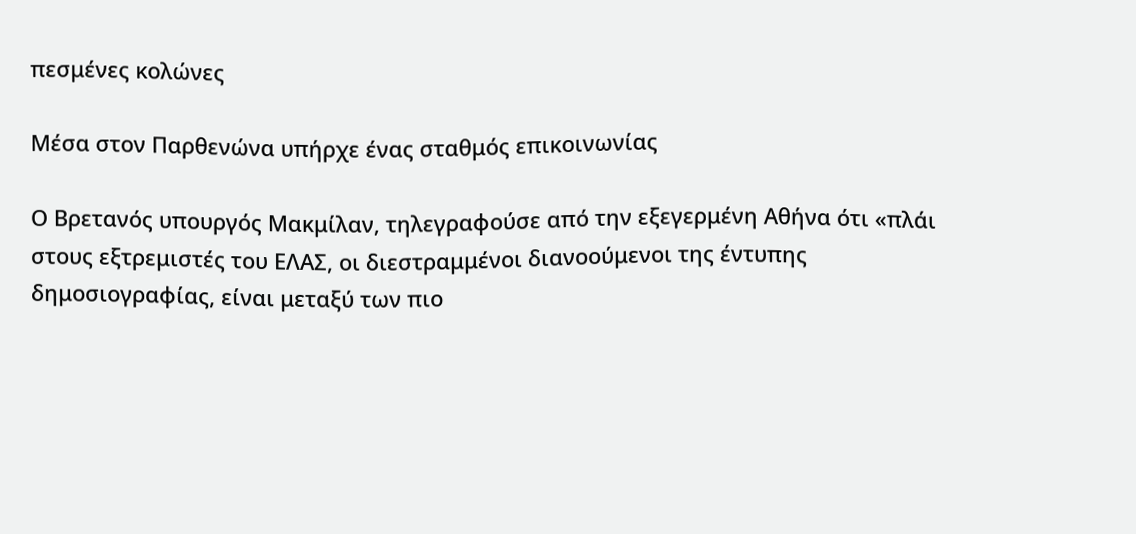πεσμένες κολώνες

Μέσα στον Παρθενώνα υπήρχε ένας σταθμός επικοινωνίας

Ο Βρετανός υπουργός Μακμίλαν, τηλεγραφούσε από την εξεγερμένη Αθήνα ότι «πλάι στους εξτρεμιστές του ΕΛΑΣ, οι διεστραμμένοι διανοούμενοι της έντυπης δημοσιογραφίας, είναι μεταξύ των πιο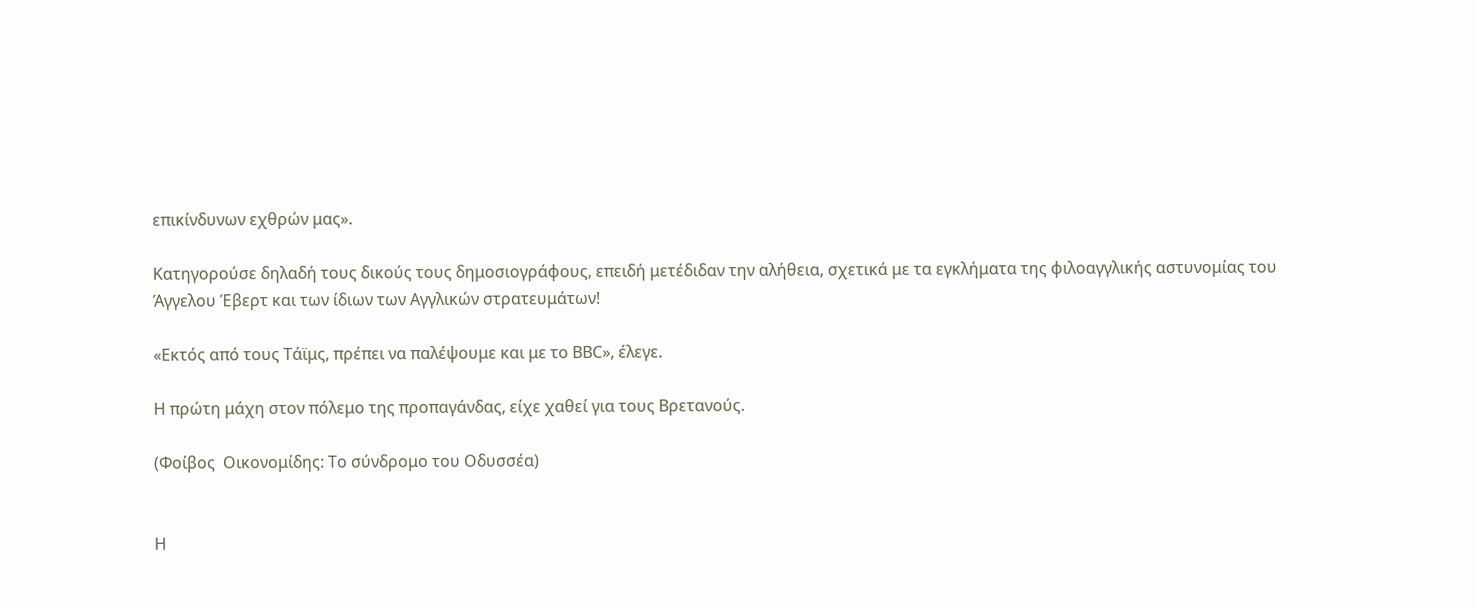επικίνδυνων εχθρών μας».

Κατηγορούσε δηλαδή τους δικούς τους δημοσιογράφους, επειδή μετέδιδαν την αλήθεια, σχετικά με τα εγκλήματα της φιλοαγγλικής αστυνομίας του Άγγελου Έβερτ και των ίδιων των Αγγλικών στρατευμάτων!

«Εκτός από τους Τάϊμς, πρέπει να παλέψουμε και με το ΒΒC», έλεγε.

Η πρώτη μάχη στον πόλεμο της προπαγάνδας, είχε χαθεί για τους Βρετανούς.

(Φοίβος  Οικονομίδης: Το σύνδρομο του Οδυσσέα)


Η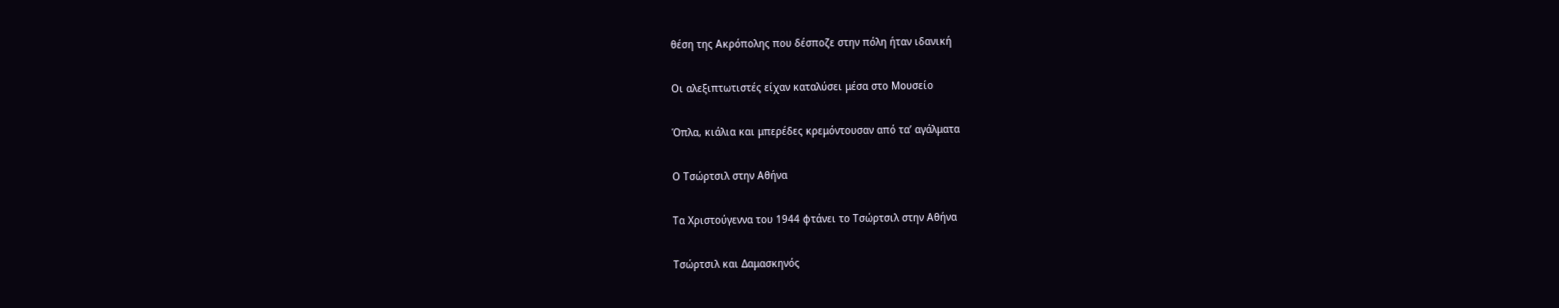θέση της Ακρόπολης που δέσποζε στην πόλη ήταν ιδανική

Οι αλεξιπτωτιστές είχαν καταλύσει μέσα στο Μουσείο

Όπλα, κιάλια και μπερέδες κρεμόντουσαν από τα’ αγάλματα

Ο Τσώρτσιλ στην Αθήνα

Τα Χριστούγεννα του 1944 φτάνει το Τσώρτσιλ στην Αθήνα

Τσώρτσιλ και Δαμασκηνός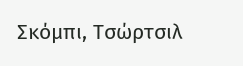Σκόμπι, Τσώρτσιλ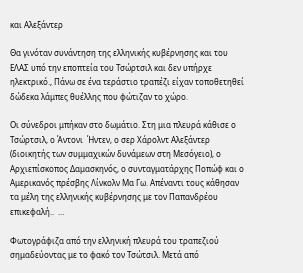και Αλεξάντερ

Θα γινόταν συνάντηση της ελληνικής κυβέρνησης και του ΕΛΑΣ υπό την εποπτεία του Τσώρτσιλ και δεν υπήρχε ηλεκτρικό., Πάνω σε ένα τεράστιο τραπέζι είχαν τοποθετηθεί δώδεκα λάμπες θυέλλης που φώτιζαν το χώρο.

Οι σύνεδροι μπήκαν στο δωμάτιο. Στη μια πλευρά κάθισε ο Τσώρτσιλ, ο Άντονι  Ήντεν, ο σερ Χάρολντ Αλεξάντερ (διοικητής των συμμαχικών δυνάμεων στη Μεσόγειο), ο Αρχιεπίσκοπος Δαμασκηνός, ο συνταγματάρχης Ποπώφ και ο Αμερικανός πρέσβης Λίνκολν Μα Γω. Απέναντι τους κάθησαν τα μέλη της ελληνικής κυβέρνησης με τον Παπανδρέου επικεφαλή..  …

Φωτογράφιζα από την ελληνική πλευρά του τραπεζιού σημαδεύοντας με το φακό τον Τσώτσιλ. Μετά από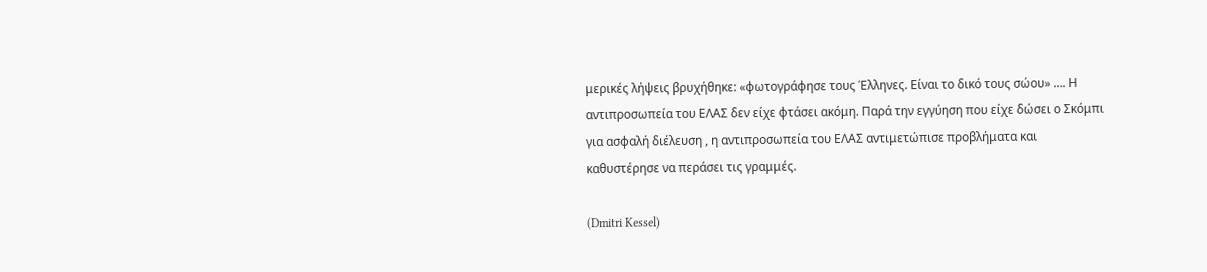μερικές λήψεις βρυχήθηκε: «φωτογράφησε τους Έλληνες. Είναι το δικό τους σώου» …. Η αντιπροσωπεία του ΕΛΑΣ δεν είχε φτάσει ακόμη. Παρά την εγγύηση που είχε δώσει ο Σκόμπι για ασφαλή διέλευση , η αντιπροσωπεία του ΕΛΑΣ αντιμετώπισε προβλήματα και καθυστέρησε να περάσει τις γραμμές.

(Dmitri Kessel)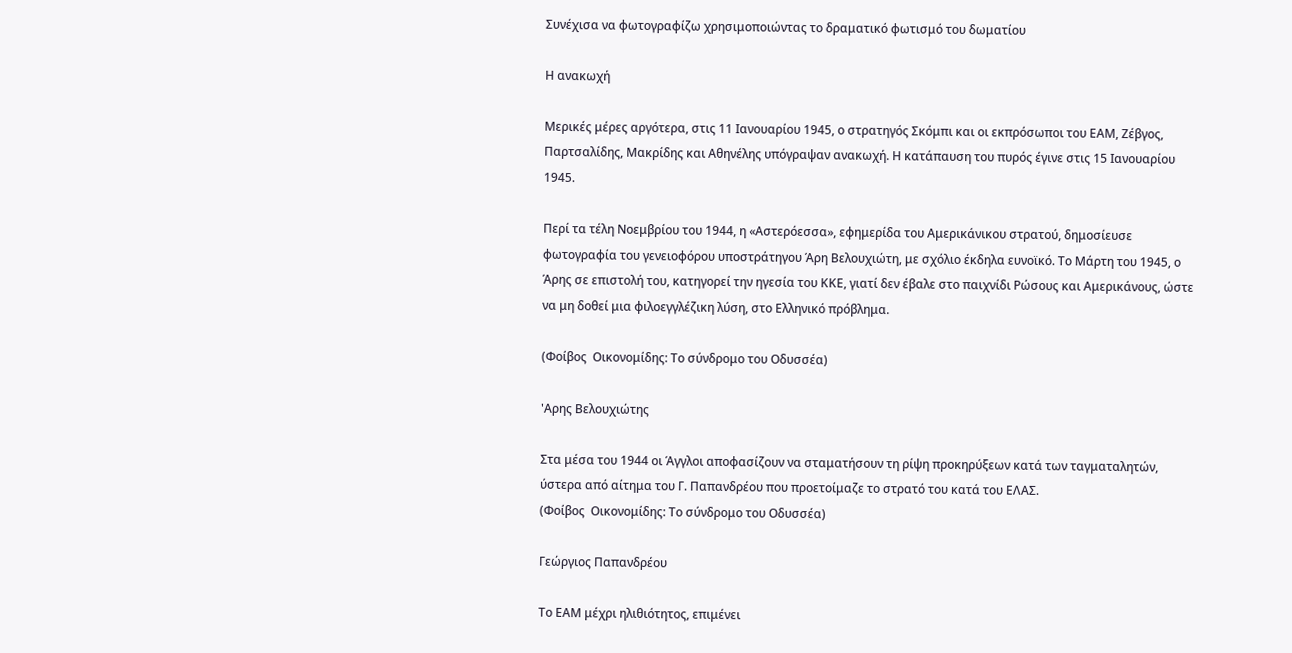Συνέχισα να φωτογραφίζω χρησιμοποιώντας το δραματικό φωτισμό του δωματίου

Η ανακωχή

Μερικές μέρες αργότερα, στις 11 Ιανουαρίου 1945, ο στρατηγός Σκόμπι και οι εκπρόσωποι του ΕΑΜ, Ζέβγος, Παρτσαλίδης, Μακρίδης και Αθηνέλης υπόγραψαν ανακωχή. Η κατάπαυση του πυρός έγινε στις 15 Ιανουαρίου 1945.

Περί τα τέλη Νοεμβρίου του 1944, η «Αστερόεσσα», εφημερίδα του Αμερικάνικου στρατού, δημοσίευσε φωτογραφία του γενειοφόρου υποστράτηγου Άρη Βελουχιώτη, με σχόλιο έκδηλα ευνοϊκό. Το Μάρτη του 1945, ο Άρης σε επιστολή του, κατηγορεί την ηγεσία του ΚΚΕ, γιατί δεν έβαλε στο παιχνίδι Ρώσους και Αμερικάνους, ώστε να μη δοθεί μια φιλοεγγλέζικη λύση, στο Ελληνικό πρόβλημα.

(Φοίβος  Οικονομίδης: Το σύνδρομο του Οδυσσέα)

'Αρης Βελουχιώτης

Στα μέσα του 1944 οι Άγγλοι αποφασίζουν να σταματήσουν τη ρίψη προκηρύξεων κατά των ταγματαλητών, ύστερα από αίτημα του Γ. Παπανδρέου που προετοίμαζε το στρατό του κατά του ΕΛΑΣ.
(Φοίβος  Οικονομίδης: Το σύνδρομο του Οδυσσέα)

Γεώργιος Παπανδρέου

Το ΕΑΜ μέχρι ηλιθιότητος, επιμένει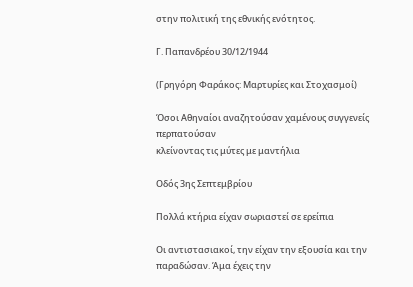στην πολιτική της εθνικής ενότητος.

Γ. Παπανδρέου 30/12/1944

(Γρηγόρη Φαράκος: Μαρτυρίες και Στοχασμοί)

Όσοι Αθηναίοι αναζητούσαν χαμένους συγγενείς περπατούσαν
κλείνοντας τις μύτες με μαντήλια

Οδός 3ης Σεπτεμβρίου

Πολλά κτήρια είχαν σωριαστεί σε ερείπια

Οι αντιστασιακοί, την είχαν την εξουσία και την παραδώσαν. Άμα έχεις την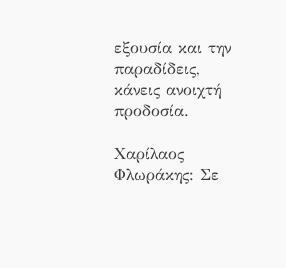εξουσία και την παραδίδεις, κάνεις ανοιχτή προδοσία.

Χαρίλαος Φλωράκης: Σε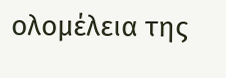ολομέλεια της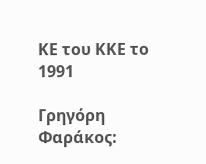ΚΕ του ΚΚΕ το 1991

Γρηγόρη Φαράκος: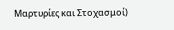Μαρτυρίες και Στοχασμοί)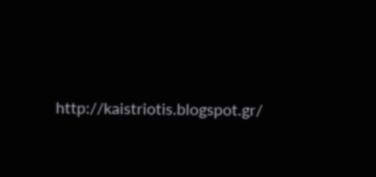http://kaistriotis.blogspot.gr/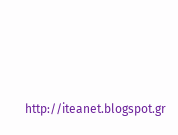http://iteanet.blogspot.gr